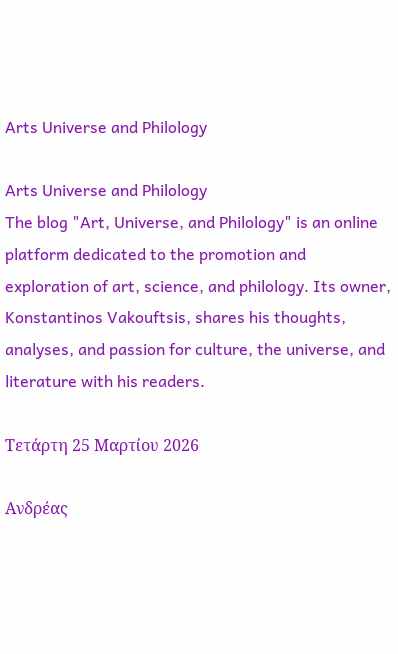Arts Universe and Philology

Arts Universe and Philology
The blog "Art, Universe, and Philology" is an online platform dedicated to the promotion and exploration of art, science, and philology. Its owner, Konstantinos Vakouftsis, shares his thoughts, analyses, and passion for culture, the universe, and literature with his readers.

Τετάρτη 25 Μαρτίου 2026

Ανδρέας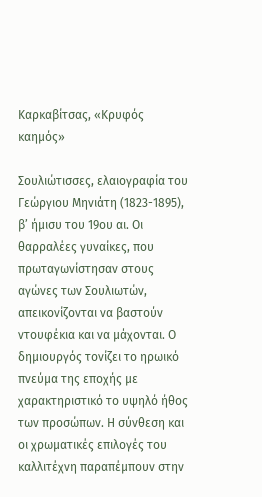Καρκαβίτσας, «Κρυφός καημός»

Σουλιώτισσες, ελαιογραφία του Γεώργιου Μηνιάτη (1823-1895), β’ ήμισυ του 19ου αι. Οι θαρραλέες γυναίκες, που πρωταγωνίστησαν στους αγώνες των Σουλιωτών, απεικονίζονται να βαστούν ντουφέκια και να μάχονται. Ο δημιουργός τονίζει το ηρωικό πνεύμα της εποχής με χαρακτηριστικό το υψηλό ήθος των προσώπων. Η σύνθεση και οι χρωματικές επιλογές του καλλιτέχνη παραπέμπουν στην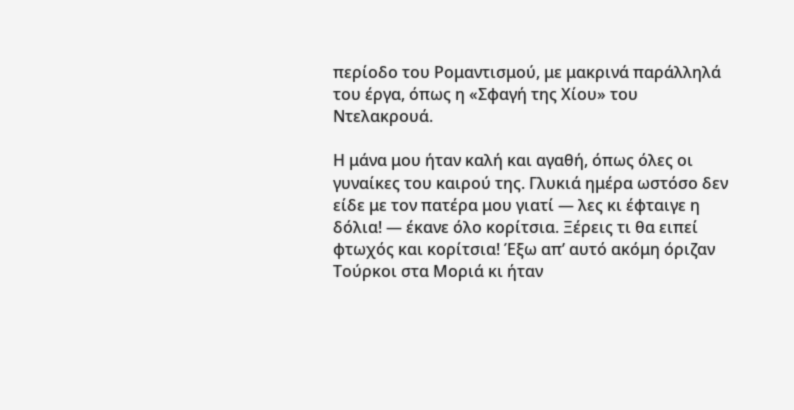περίοδο του Ρομαντισμού, με μακρινά παράλληλά του έργα, όπως η «Σφαγή της Χίου» του Ντελακρουά.

Η μάνα μου ήταν καλή και αγαθή, όπως όλες οι γυναίκες του καιρού της. Γλυκιά ημέρα ωστόσο δεν είδε με τον πατέρα μου γιατί ― λες κι έφταιγε η δόλια! ― έκανε όλο κορίτσια. Ξέρεις τι θα ειπεί φτωχός και κορίτσια! Έξω απ’ αυτό ακόμη όριζαν Τούρκοι στα Μοριά κι ήταν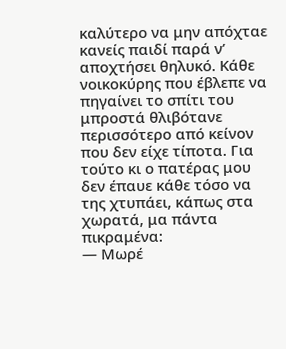καλύτερο να μην απόχταε κανείς παιδί παρά ν’ αποχτήσει θηλυκό. Κάθε νοικοκύρης που έβλεπε να πηγαίνει το σπίτι του μπροστά θλιβότανε περισσότερο από κείνον που δεν είχε τίποτα. Για τούτο κι ο πατέρας μου δεν έπαυε κάθε τόσο να της χτυπάει, κάπως στα χωρατά, μα πάντα πικραμένα:
― Μωρέ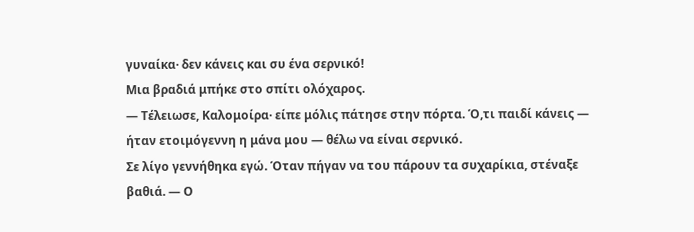γυναίκα· δεν κάνεις και συ ένα σερνικό!
Μια βραδιά μπήκε στο σπίτι ολόχαρος.
― Τέλειωσε, Καλομοίρα· είπε μόλις πάτησε στην πόρτα. Ό,τι παιδί κάνεις ― ήταν ετοιμόγεννη η μάνα μου ― θέλω να είναι σερνικό.
Σε λίγο γεννήθηκα εγώ. Όταν πήγαν να του πάρουν τα συχαρίκια, στέναξε βαθιά. ― Ο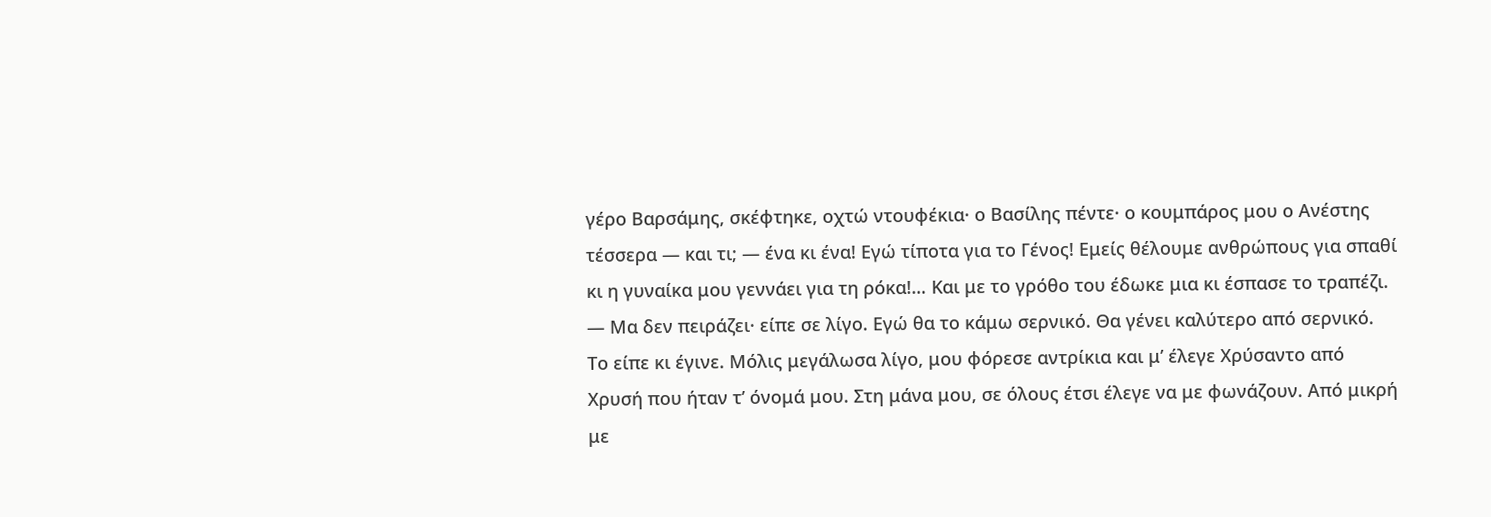γέρο Βαρσάμης, σκέφτηκε, οχτώ ντουφέκια· ο Βασίλης πέντε· ο κουμπάρος μου ο Ανέστης τέσσερα ― και τι; ― ένα κι ένα! Εγώ τίποτα για το Γένος! Εμείς θέλουμε ανθρώπους για σπαθί κι η γυναίκα μου γεννάει για τη ρόκα!… Και με το γρόθο του έδωκε μια κι έσπασε το τραπέζι.
― Μα δεν πειράζει· είπε σε λίγο. Εγώ θα το κάμω σερνικό. Θα γένει καλύτερο από σερνικό.
Το είπε κι έγινε. Μόλις μεγάλωσα λίγο, μου φόρεσε αντρίκια και μ’ έλεγε Χρύσαντο από Χρυσή που ήταν τ’ όνομά μου. Στη μάνα μου, σε όλους έτσι έλεγε να με φωνάζουν. Από μικρή με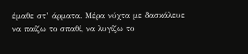έμαθε στ’ άρματα. Μέρα νύχτα με δασκάλευε να παίζω το σπαθί, να λυγίζω το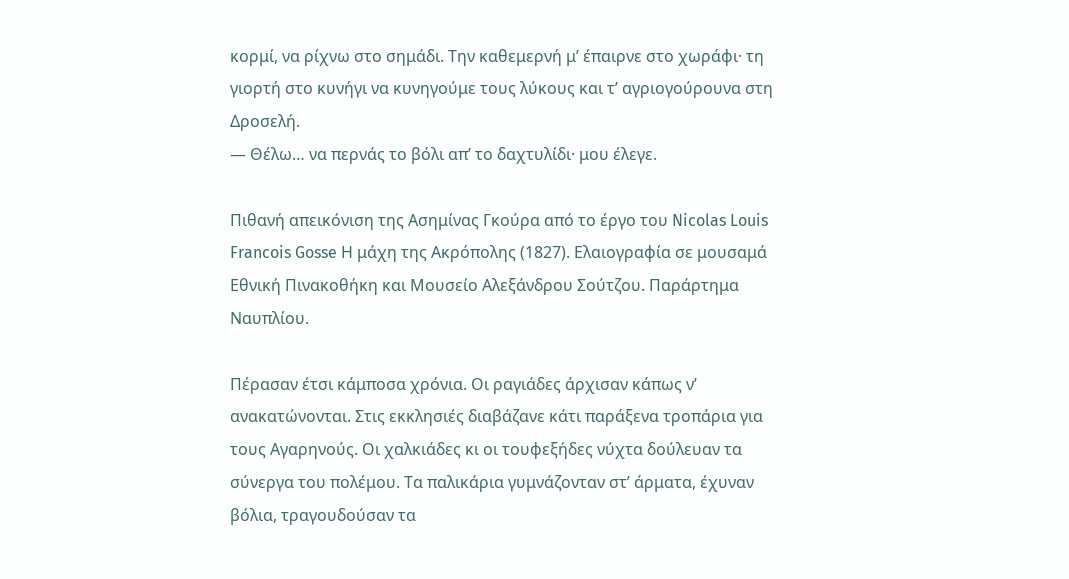κορμί, να ρίχνω στο σημάδι. Την καθεμερνή μ’ έπαιρνε στο χωράφι· τη γιορτή στο κυνήγι να κυνηγούμε τους λύκους και τ’ αγριογούρουνα στη Δροσελή.
― Θέλω… να περνάς το βόλι απ’ το δαχτυλίδι· μου έλεγε.

Πιθανή απεικόνιση της Ασημίνας Γκούρα από το έργο του Nicolas Louis Francois Gosse Η μάχη της Ακρόπολης (1827). Ελαιογραφία σε μουσαμά Εθνική Πινακοθήκη και Μουσείο Αλεξάνδρου Σούτζου. Παράρτημα Ναυπλίου.

Πέρασαν έτσι κάμποσα χρόνια. Οι ραγιάδες άρχισαν κάπως ν’ ανακατώνονται. Στις εκκλησιές διαβάζανε κάτι παράξενα τροπάρια για τους Αγαρηνούς. Οι χαλκιάδες κι οι τουφεξήδες νύχτα δούλευαν τα σύνεργα του πολέμου. Τα παλικάρια γυμνάζονταν στ’ άρματα, έχυναν βόλια, τραγουδούσαν τα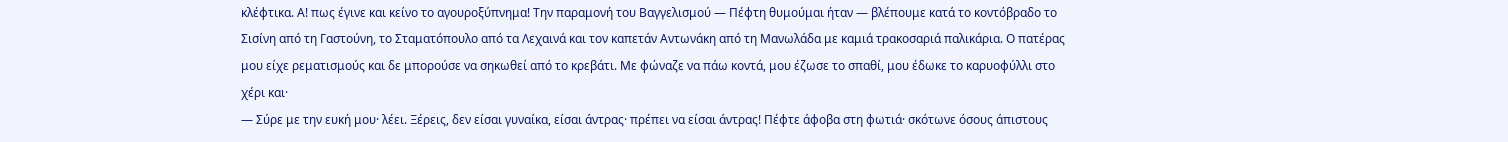κλέφτικα. Α! πως έγινε και κείνο το αγουροξύπνημα! Την παραμονή του Βαγγελισμού ― Πέφτη θυμούμαι ήταν ― βλέπουμε κατά το κοντόβραδο το Σισίνη από τη Γαστούνη, το Σταματόπουλο από τα Λεχαινά και τον καπετάν Αντωνάκη από τη Μανωλάδα με καμιά τρακοσαριά παλικάρια. Ο πατέρας μου είχε ρεματισμούς και δε μπορούσε να σηκωθεί από το κρεβάτι. Με φώναζε να πάω κοντά, μου έζωσε το σπαθί, μου έδωκε το καρυοφύλλι στο χέρι και·
― Σύρε με την ευκή μου· λέει. Ξέρεις, δεν είσαι γυναίκα, είσαι άντρας· πρέπει να είσαι άντρας! Πέφτε άφοβα στη φωτιά· σκότωνε όσους άπιστους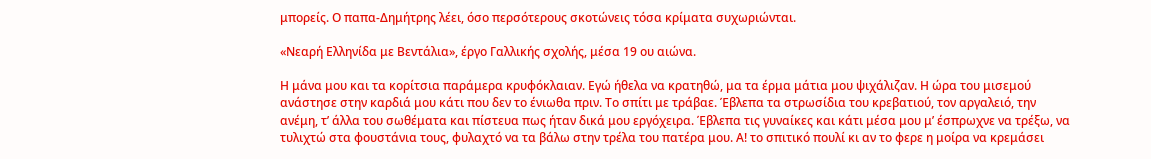μπορείς. Ο παπα-Δημήτρης λέει, όσο περσότερους σκοτώνεις τόσα κρίματα συχωριώνται.

«Νεαρή Ελληνίδα με Βεντάλια», έργο Γαλλικής σχολής, μέσα 19 ου αιώνα.

Η μάνα μου και τα κορίτσια παράμερα κρυφόκλαιαν. Εγώ ήθελα να κρατηθώ, μα τα έρμα μάτια μου ψιχάλιζαν. Η ώρα του μισεμού ανάστησε στην καρδιά μου κάτι που δεν το ένιωθα πριν. Το σπίτι με τράβαε. Έβλεπα τα στρωσίδια του κρεβατιού, τον αργαλειό, την ανέμη, τ’ άλλα του σωθέματα και πίστευα πως ήταν δικά μου εργόχειρα. Έβλεπα τις γυναίκες και κάτι μέσα μου μ’ έσπρωχνε να τρέξω, να τυλιχτώ στα φουστάνια τους, φυλαχτό να τα βάλω στην τρέλα του πατέρα μου. Α! το σπιτικό πουλί κι αν το φερε η μοίρα να κρεμάσει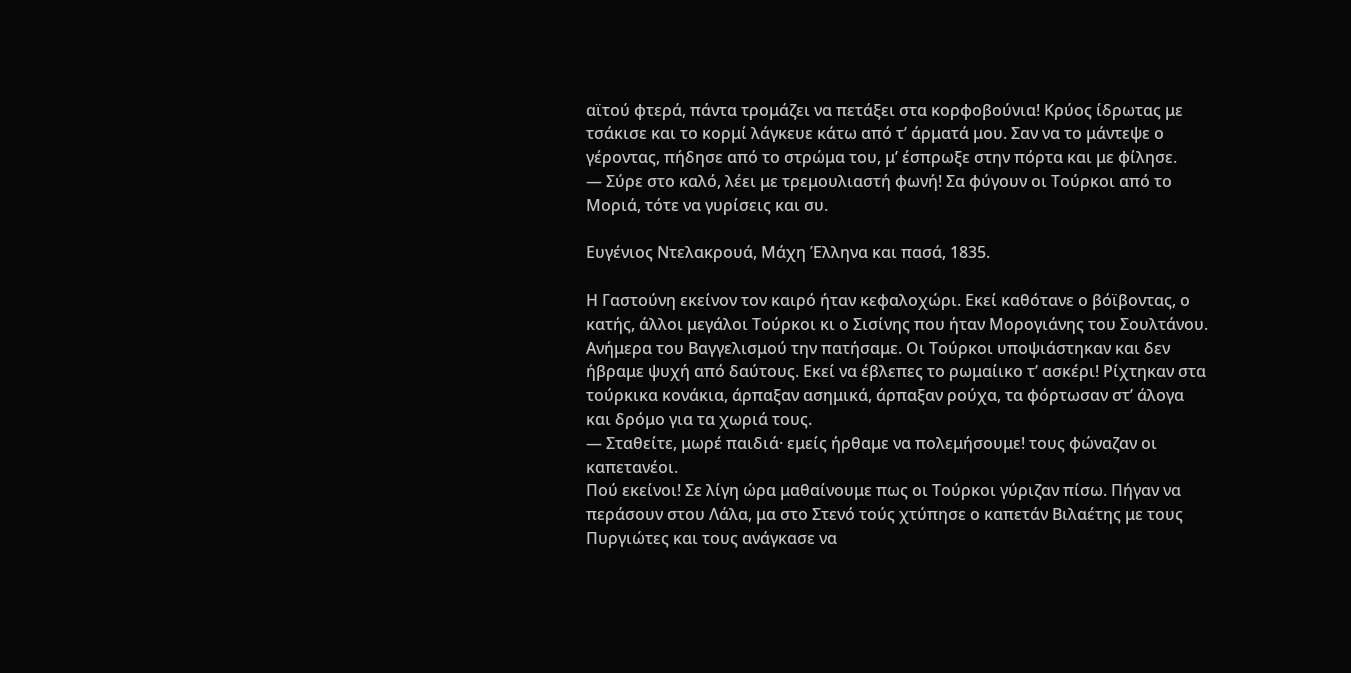αϊτού φτερά, πάντα τρομάζει να πετάξει στα κορφοβούνια! Κρύος ίδρωτας με τσάκισε και το κορμί λάγκευε κάτω από τ’ άρματά μου. Σαν να το μάντεψε ο γέροντας, πήδησε από το στρώμα του, μ’ έσπρωξε στην πόρτα και με φίλησε.
― Σύρε στο καλό, λέει με τρεμουλιαστή φωνή! Σα φύγουν οι Τούρκοι από το Μοριά, τότε να γυρίσεις και συ.

Ευγένιος Ντελακρουά, Μάχη Έλληνα και πασά, 1835.

Η Γαστούνη εκείνον τον καιρό ήταν κεφαλοχώρι. Εκεί καθότανε ο βόϊβοντας, ο κατής, άλλοι μεγάλοι Τούρκοι κι ο Σισίνης που ήταν Μορογιάνης του Σουλτάνου. Ανήμερα του Βαγγελισμού την πατήσαμε. Οι Τούρκοι υποψιάστηκαν και δεν ήβραμε ψυχή από δαύτους. Εκεί να έβλεπες το ρωμαίικο τ’ ασκέρι! Ρίχτηκαν στα τούρκικα κονάκια, άρπαξαν ασημικά, άρπαξαν ρούχα, τα φόρτωσαν στ’ άλογα και δρόμο για τα χωριά τους.
― Σταθείτε, μωρέ παιδιά· εμείς ήρθαμε να πολεμήσουμε! τους φώναζαν οι καπετανέοι.
Πού εκείνοι! Σε λίγη ώρα μαθαίνουμε πως οι Τούρκοι γύριζαν πίσω. Πήγαν να περάσουν στου Λάλα, μα στο Στενό τούς χτύπησε ο καπετάν Βιλαέτης με τους Πυργιώτες και τους ανάγκασε να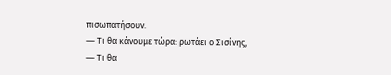πισωπατήσουν.
― Τι θα κάνουμε τώρα: ρωτάει ο Σισίνης,
― Τι θα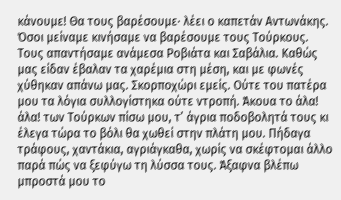κάνουμε! Θα τους βαρέσουμε· λέει ο καπετάν Αντωνάκης.
Όσοι μείναμε κινήσαμε να βαρέσουμε τους Τούρκους. Τους απαντήσαμε ανάμεσα Ροβιάτα και Σαβάλια. Καθώς μας είδαν έβαλαν τα χαρέμια στη μέση, και με φωνές χύθηκαν απάνω μας. Σκορποχώρι εμείς. Ούτε του πατέρα μου τα λόγια συλλογίστηκα ούτε ντροπή. Άκουα το άλα! άλα! των Τούρκων πίσω μου, τ’ άγρια ποδοβολητά τους κι έλεγα τώρα το βόλι θα χωθεί στην πλάτη μου. Πήδαγα τράφους, χαντάκια, αγριάγκαθα, χωρίς να σκέφτομαι άλλο παρά πώς να ξεφύγω τη λύσσα τους. Άξαφνα βλέπω μπροστά μου το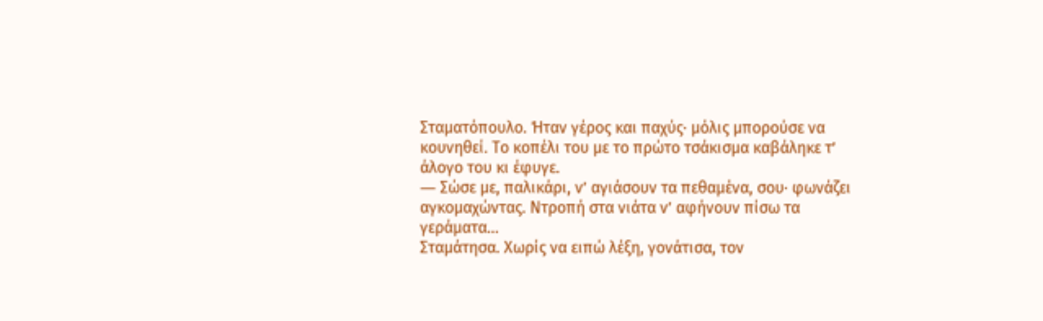Σταματόπουλο. Ήταν γέρος και παχύς· μόλις μπορούσε να κουνηθεί. Το κοπέλι του με το πρώτο τσάκισμα καβάληκε τ’ άλογο του κι έφυγε.
― Σώσε με, παλικάρι, ν’ αγιάσουν τα πεθαμένα, σου· φωνάζει αγκομαχώντας. Ντροπή στα νιάτα ν’ αφήνουν πίσω τα γεράματα…
Σταμάτησα. Χωρίς να ειπώ λέξη, γονάτισα, τον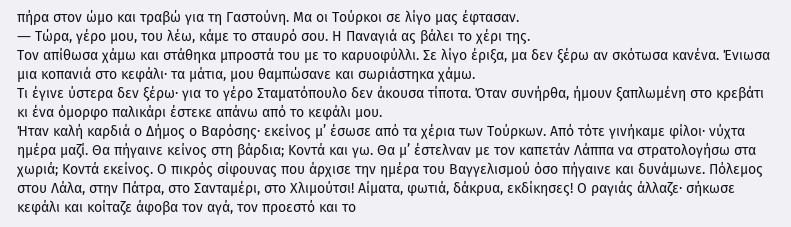πήρα στον ώμο και τραβώ για τη Γαστούνη. Μα οι Τούρκοι σε λίγο μας έφτασαν.
― Τώρα, γέρο μου, του λέω, κάμε το σταυρό σου. Η Παναγιά ας βάλει το χέρι της.
Τον απίθωσα χάμω και στάθηκα μπροστά του με το καρυοφύλλι. Σε λίγο έριξα, μα δεν ξέρω αν σκότωσα κανένα. Ένιωσα μια κοπανιά στο κεφάλι· τα μάτια, μου θαμπώσανε και σωριάστηκα χάμω.
Τι έγινε ύστερα δεν ξέρω· για το γέρο Σταματόπουλο δεν άκουσα τίποτα. Όταν συνήρθα, ήμουν ξαπλωμένη στο κρεβάτι κι ένα όμορφο παλικάρι έστεκε απάνω από το κεφάλι μου.
Ήταν καλή καρδιά ο Δήμος ο Βαρόσης· εκείνος μ’ έσωσε από τα χέρια των Τούρκων. Από τότε γινήκαμε φίλοι· νύχτα ημέρα μαζί. Θα πήγαινε κείνος στη βάρδια; Κοντά και γω. Θα μ’ έστελναν με τον καπετάν Λάππα να στρατολογήσω στα χωριά; Κοντά εκείνος. Ο πικρός σίφουνας που άρχισε την ημέρα του Βαγγελισμού όσο πήγαινε και δυνάμωνε. Πόλεμος στου Λάλα, στην Πάτρα, στο Σανταμέρι, στο Χλιμούτσι! Αίματα, φωτιά, δάκρυα, εκδίκησες! Ο ραγιάς άλλαζε· σήκωσε κεφάλι και κοίταζε άφοβα τον αγά, τον προεστό και το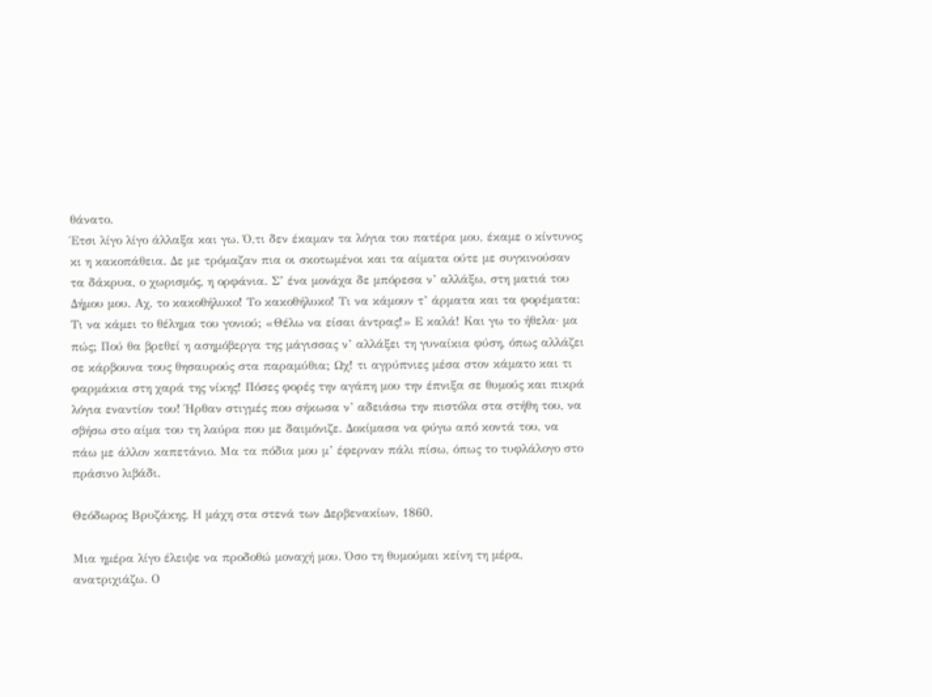θάνατο.
Έτσι λίγο λίγο άλλαξα και γω. Ό,τι δεν έκαμαν τα λόγια του πατέρα μου, έκαμε ο κίντυνος κι η κακοπάθεια. Δε με τρόμαζαν πια οι σκοτωμένοι και τα αίματα ούτε με συγκινούσαν τα δάκρυα, ο χωρισμός, η ορφάνια. Σ’ ένα μονάχα δε μπόρεσα ν’ αλλάξω, στη ματιά του Δήμου μου. Αχ, το κακοθήλυκο! Το κακοθήλυκο! Τι να κάμουν τ’ άρματα και τα φορέματα: Τι να κάμει το θέλημα του γονιού; «Θέλω να είσαι άντρας!» Ε καλά! Και γω το ήθελα· μα πώς; Πού θα βρεθεί η ασημόβεργα της μάγισσας ν’ αλλάξει τη γυναίκια φύση, όπως αλλάζει σε κάρβουνα τους θησαυρούς στα παραμύθια; Ωχ! τι αγρύπνιες μέσα στον κάματο και τι φαρμάκια στη χαρά της νίκης! Πόσες φορές την αγάπη μου την έπνιξα σε θυμούς και πικρά λόγια εναντίον του! Ήρθαν στιγμές που σήκωσα ν’ αδειάσω την πιστόλα στα στήθη του, να σβήσω στο αίμα του τη λαύρα που με δαιμόνιζε. Δοκίμασα να φύγω από κοντά του, να πάω με άλλον καπετάνιο. Μα τα πόδια μου μ’ έφερναν πάλι πίσω, όπως το τυφλάλογο στο πράσινο λιβάδι.

Θεόδωρος Βρυζάκης, Η μάχη στα στενά των Δερβενακίων, 1860.

Μια ημέρα λίγο έλειψε να προδοθώ μοναχή μου. Όσο τη θυμούμαι κείνη τη μέρα, ανατριχιάζω. Ο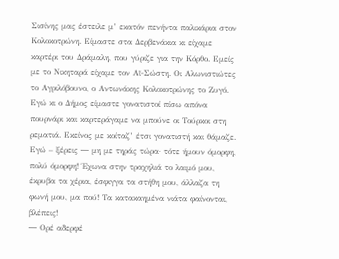Σισίνης μας έστειλε μ’ εκατόν πενήντα παλικάρια στον Κολοκοτρώνη. Είμαστε στα Δερβενάκια κι είχαμε καρτέρι του Δράμαλη, που γύριζε για την Κόρθο. Εμείς με το Νικηταρά είχαμε τον Αϊ-Σώστη. Οι Αλωνιστιώτες το Αγριλόβουνο, ο Αντωνάκης Κολοκοτρώνης το Ζυγό. Εγώ κι ο Δήμος είμαστε γονατιστοί πίσω απόνα πουρνάρι και καρτεράγαμε να μπούνε οι Τούρκοι στη ρεματιά. Εκείνος με κοίταζ’ έτσι γονατιστή και θάμαζε. Εγώ – ξέρεις ― μη με τηράς τώρα· τότε ήμουν όμορφη, πολύ όμορφη! Έχωνα στην τραχηλιά το λαιμό μου, έκρυβα τα χέρια, έσφιγγα τα στήθη μου, άλλαζα τη φωνή μου, μα πού! Τα κατακαημένα νιάτα φαίνονται, βλέπεις!
― Ορέ αδερφέ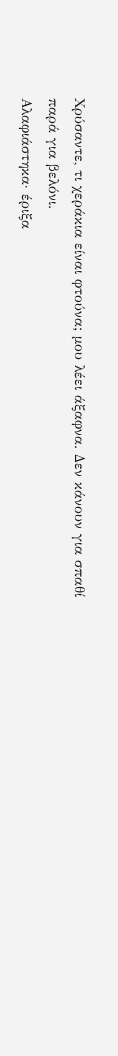Χρύσαντε, τι χεράκια είναι φτούνα; μου λέει άξαφνα. Δεν κάνουν για σπαθί παρά για βελόνι.
Αλαφιάστηκα· έριξα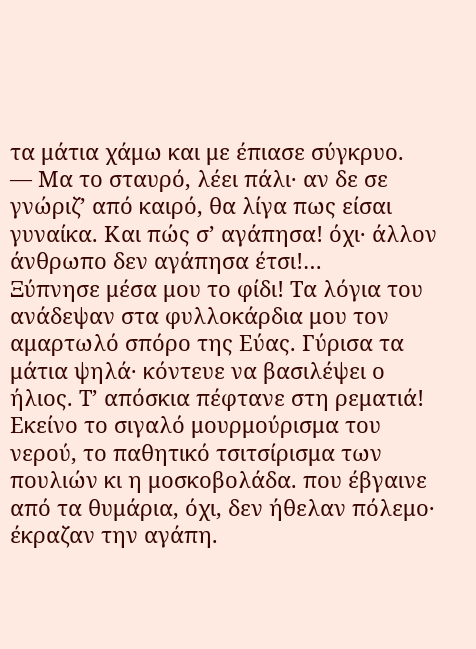τα μάτια χάμω και με έπιασε σύγκρυο.
― Μα το σταυρό, λέει πάλι· αν δε σε γνώριζ’ από καιρό, θα λίγα πως είσαι γυναίκα. Και πώς σ’ αγάπησα! όχι· άλλον άνθρωπο δεν αγάπησα έτσι!…
Ξύπνησε μέσα μου το φίδι! Τα λόγια του ανάδεψαν στα φυλλοκάρδια μου τον αμαρτωλό σπόρο της Εύας. Γύρισα τα μάτια ψηλά· κόντευε να βασιλέψει ο ήλιος. Τ’ απόσκια πέφτανε στη ρεματιά! Εκείνο το σιγαλό μουρμούρισμα του νερού, το παθητικό τσιτσίρισμα των πουλιών κι η μοσκοβολάδα. που έβγαινε από τα θυμάρια, όχι, δεν ήθελαν πόλεμο· έκραζαν την αγάπη.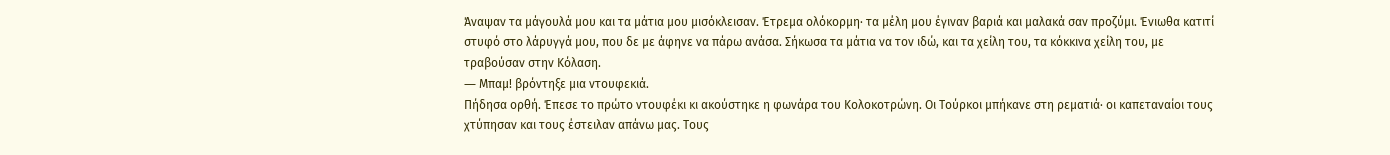Άναψαν τα μάγουλά μου και τα μάτια μου μισόκλεισαν. Έτρεμα ολόκορμη· τα μέλη μου έγιναν βαριά και μαλακά σαν προζύμι. Ένιωθα κατιτί στυφό στο λάρυγγά μου, που δε με άφηνε να πάρω ανάσα. Σήκωσα τα μάτια να τον ιδώ, και τα χείλη του, τα κόκκινα χείλη του, με τραβούσαν στην Κόλαση.
― Μπαμ! βρόντηξε μια ντουφεκιά.
Πήδησα ορθή. Έπεσε το πρώτο ντουφέκι κι ακούστηκε η φωνάρα του Κολοκοτρώνη. Οι Τούρκοι μπήκανε στη ρεματιά· οι καπεταναίοι τους χτύπησαν και τους έστειλαν απάνω μας. Τους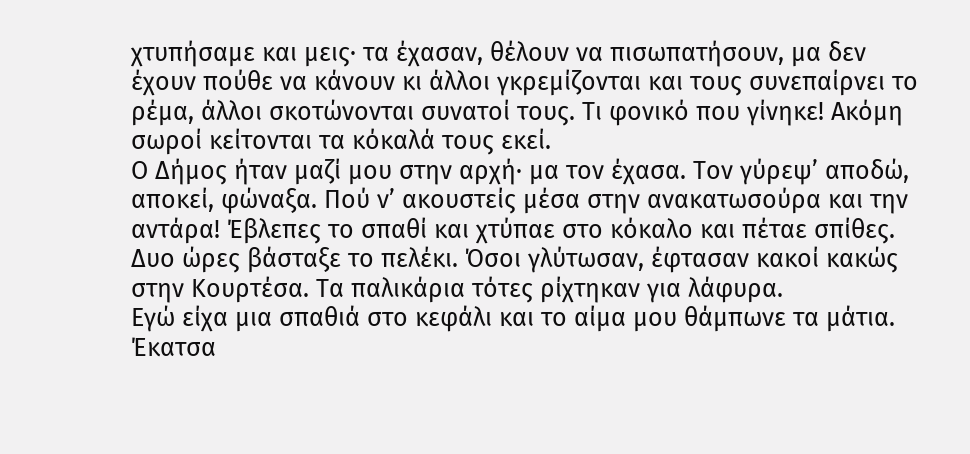χτυπήσαμε και μεις· τα έχασαν, θέλουν να πισωπατήσουν, μα δεν έχουν πούθε να κάνουν κι άλλοι γκρεμίζονται και τους συνεπαίρνει το ρέμα, άλλοι σκοτώνονται συνατοί τους. Τι φονικό που γίνηκε! Ακόμη σωροί κείτονται τα κόκαλά τους εκεί.
Ο Δήμος ήταν μαζί μου στην αρχή· μα τον έχασα. Τον γύρεψ’ αποδώ, αποκεί, φώναξα. Πού ν’ ακουστείς μέσα στην ανακατωσούρα και την αντάρα! Έβλεπες το σπαθί και χτύπαε στο κόκαλο και πέταε σπίθες. Δυο ώρες βάσταξε το πελέκι. Όσοι γλύτωσαν, έφτασαν κακοί κακώς στην Κουρτέσα. Τα παλικάρια τότες ρίχτηκαν για λάφυρα.
Εγώ είχα μια σπαθιά στο κεφάλι και το αίμα μου θάμπωνε τα μάτια. Έκατσα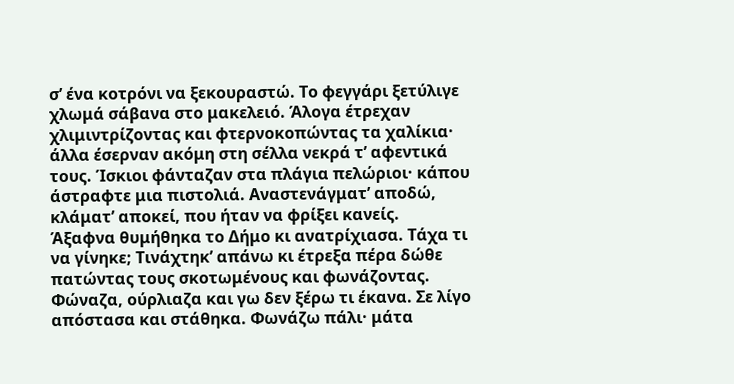σ’ ένα κοτρόνι να ξεκουραστώ. Το φεγγάρι ξετύλιγε χλωμά σάβανα στο μακελειό. Άλογα έτρεχαν χλιμιντρίζοντας και φτερνοκοπώντας τα χαλίκια· άλλα έσερναν ακόμη στη σέλλα νεκρά τ’ αφεντικά τους. Ίσκιοι φάνταζαν στα πλάγια πελώριοι· κάπου άστραφτε μια πιστολιά. Αναστενάγματ’ αποδώ, κλάματ’ αποκεί, που ήταν να φρίξει κανείς.
Άξαφνα θυμήθηκα το Δήμο κι ανατρίχιασα. Τάχα τι να γίνηκε; Τινάχτηκ’ απάνω κι έτρεξα πέρα δώθε πατώντας τους σκοτωμένους και φωνάζοντας. Φώναζα, ούρλιαζα και γω δεν ξέρω τι έκανα. Σε λίγο απόστασα και στάθηκα. Φωνάζω πάλι· μάτα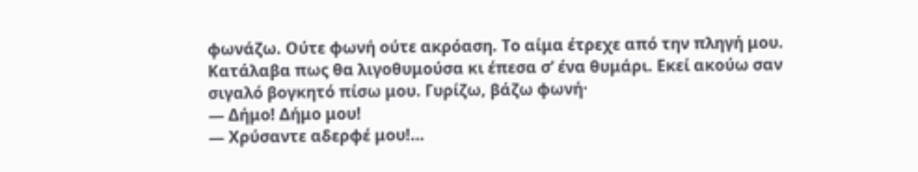φωνάζω. Ούτε φωνή ούτε ακρόαση. Το αίμα έτρεχε από την πληγή μου. Κατάλαβα πως θα λιγοθυμούσα κι έπεσα σ’ ένα θυμάρι. Εκεί ακούω σαν σιγαλό βογκητό πίσω μου. Γυρίζω, βάζω φωνή·
― Δήμο! Δήμο μου!
― Χρύσαντε αδερφέ μου!…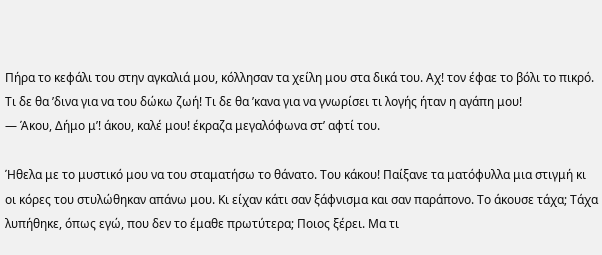Πήρα το κεφάλι του στην αγκαλιά μου, κόλλησαν τα χείλη μου στα δικά του. Αχ! τον έφαε το βόλι το πικρό. Τι δε θα ’δινα για να του δώκω ζωή! Τι δε θα ’κανα για να γνωρίσει τι λογής ήταν η αγάπη μου!
― Άκου, Δήμο μ’! άκου, καλέ μου! έκραζα μεγαλόφωνα στ’ αφτί του.

Ήθελα με το μυστικό μου να του σταματήσω το θάνατο. Του κάκου! Παίξανε τα ματόφυλλα μια στιγμή κι οι κόρες του στυλώθηκαν απάνω μου. Κι είχαν κάτι σαν ξάφνισμα και σαν παράπονο. Το άκουσε τάχα; Τάχα λυπήθηκε, όπως εγώ, που δεν το έμαθε πρωτύτερα; Ποιος ξέρει. Μα τι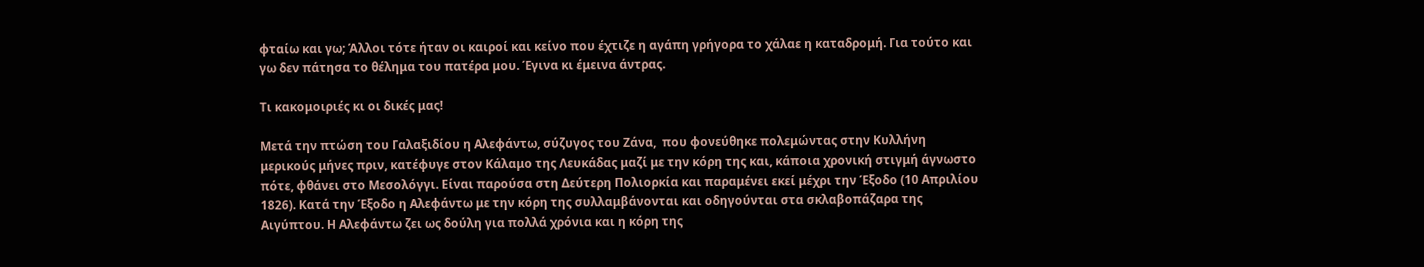φταίω και γω; Άλλοι τότε ήταν οι καιροί και κείνο που έχτιζε η αγάπη γρήγορα το χάλαε η καταδρομή. Για τούτο και γω δεν πάτησα το θέλημα του πατέρα μου. Έγινα κι έμεινα άντρας.

Τι κακομοιριές κι οι δικές μας!

Μετά την πτώση του Γαλαξιδίου η Αλεφάντω, σύζυγος του Ζάνα,  που φονεύθηκε πολεμώντας στην Κυλλήνη μερικούς μήνες πριν, κατέφυγε στον Κάλαμο της Λευκάδας μαζί με την κόρη της και, κάποια χρονική στιγμή άγνωστο πότε, φθάνει στο Μεσολόγγι. Είναι παρούσα στη Δεύτερη Πολιορκία και παραμένει εκεί μέχρι την Έξοδο (10 Απριλίου 1826). Κατά την Έξοδο η Αλεφάντω με την κόρη της συλλαμβάνονται και οδηγούνται στα σκλαβοπάζαρα της Αιγύπτου. Η Αλεφάντω ζει ως δούλη για πολλά χρόνια και η κόρη της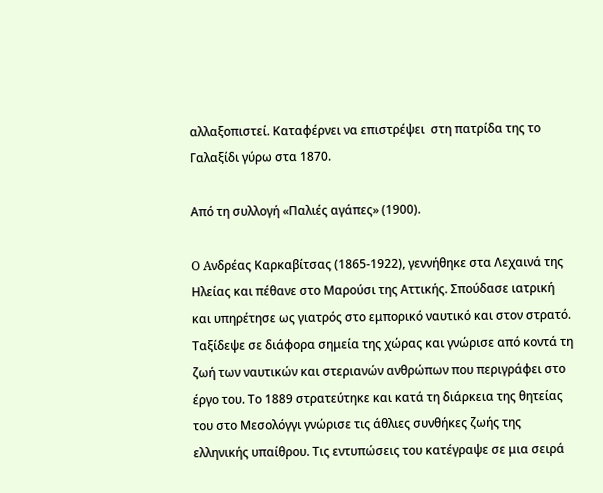αλλαξοπιστεί. Καταφέρνει να επιστρέψει  στη πατρίδα της το Γαλαξίδι γύρω στα 1870.

Από τη συλλογή «Παλιές αγάπες» (1900).

O Aνδρέας Kαρκαβίτσας (1865-1922), γεννήθηκε στα Λεχαινά της Ηλείας και πέθανε στο Μαρούσι της Αττικής. Σπούδασε ιατρική και υπηρέτησε ως γιατρός στο εμπορικό ναυτικό και στον στρατό. Ταξίδεψε σε διάφορα σημεία της χώρας και γνώρισε από κοντά τη ζωή των ναυτικών και στεριανών ανθρώπων που περιγράφει στο έργο του. Το 1889 στρατεύτηκε και κατά τη διάρκεια της θητείας του στο Μεσολόγγι γνώρισε τις άθλιες συνθήκες ζωής της ελληνικής υπαίθρου. Τις εντυπώσεις του κατέγραψε σε μια σειρά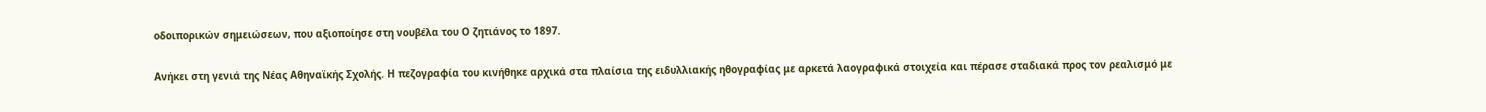οδοιπορικών σημειώσεων, που αξιοποίησε στη νουβέλα του Ο ζητιάνος το 1897.

Ανήκει στη γενιά της Νέας Αθηναϊκής Σχολής. Η πεζογραφία του κινήθηκε αρχικά στα πλαίσια της ειδυλλιακής ηθογραφίας με αρκετά λαογραφικά στοιχεία και πέρασε σταδιακά προς τον ρεαλισμό με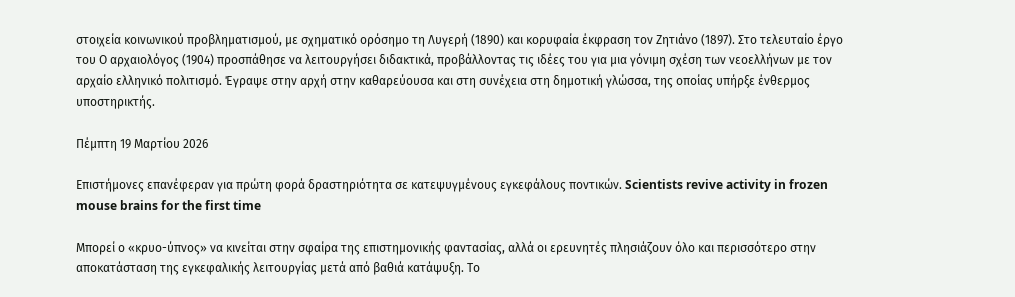στοιχεία κοινωνικού προβληματισμού, με σχηματικό ορόσημο τη Λυγερή (1890) και κορυφαία έκφραση τον Ζητιάνο (1897). Στο τελευταίο έργο του Ο αρχαιολόγος (1904) προσπάθησε να λειτουργήσει διδακτικά, προβάλλοντας τις ιδέες του για μια γόνιμη σχέση των νεοελλήνων με τον αρχαίο ελληνικό πολιτισμό. Έγραψε στην αρχή στην καθαρεύουσα και στη συνέχεια στη δημοτική γλώσσα, της οποίας υπήρξε ένθερμος υποστηρικτής.

Πέμπτη 19 Μαρτίου 2026

Επιστήμονες επανέφεραν για πρώτη φορά δραστηριότητα σε κατεψυγμένους εγκεφάλους ποντικών. Scientists revive activity in frozen mouse brains for the first time

Μπορεί ο «κρυο-ύπνος» να κινείται στην σφαίρα της επιστημονικής φαντασίας, αλλά οι ερευνητές πλησιάζουν όλο και περισσότερο στην αποκατάσταση της εγκεφαλικής λειτουργίας μετά από βαθιά κατάψυξη. Tο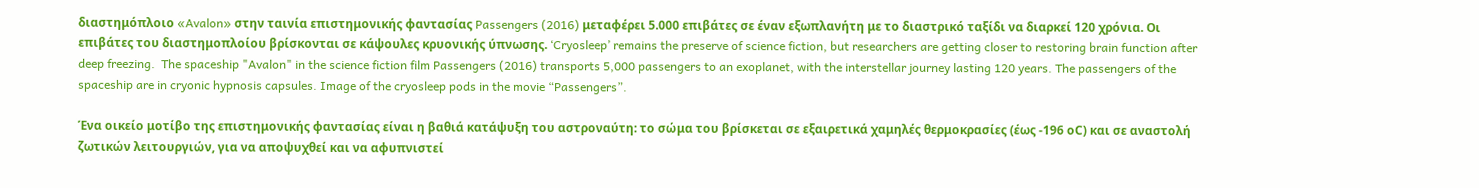διαστημόπλοιο «Avalon» στην ταινία επιστημονικής φαντασίας Passengers (2016) μεταφέρει 5.000 επιβάτες σε έναν εξωπλανήτη με το διαστρικό ταξίδι να διαρκεί 120 χρόνια. Οι επιβάτες του διαστημοπλοίου βρίσκονται σε κάψουλες κρυονικής ύπνωσης. ‘Cryosleep’ remains the preserve of science fiction, but researchers are getting closer to restoring brain function after deep freezing.  The spaceship "Avalon" in the science fiction film Passengers (2016) transports 5,000 passengers to an exoplanet, with the interstellar journey lasting 120 years. The passengers of the spaceship are in cryonic hypnosis capsules. Image of the cryosleep pods in the movie “Passengers”.

Ένα οικείο μοτίβο της επιστημονικής φαντασίας είναι η βαθιά κατάψυξη του αστροναύτη: το σώμα του βρίσκεται σε εξαιρετικά χαμηλές θερμοκρασίες (έως -196 οC) και σε αναστολή ζωτικών λειτουργιών, για να αποψυχθεί και να αφυπνιστεί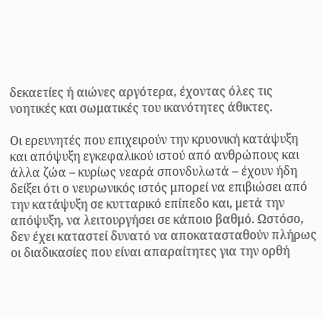δεκαετίες ή αιώνες αργότερα, έχοντας όλες τις νοητικές και σωματικές του ικανότητες άθικτες.

Οι ερευνητές που επιχειρούν την κρυονική κατάψυξη και απόψυξη εγκεφαλικού ιστού από ανθρώπους και άλλα ζώα – κυρίως νεαρά σπονδυλωτά – έχουν ήδη δείξει ότι ο νευρωνικός ιστός μπορεί να επιβιώσει από την κατάψυξη σε κυτταρικό επίπεδο και, μετά την απόψυξη, να λειτουργήσει σε κάποιο βαθμό. Ωστόσο, δεν έχει καταστεί δυνατό να αποκατασταθούν πλήρως οι διαδικασίες που είναι απαραίτητες για την ορθή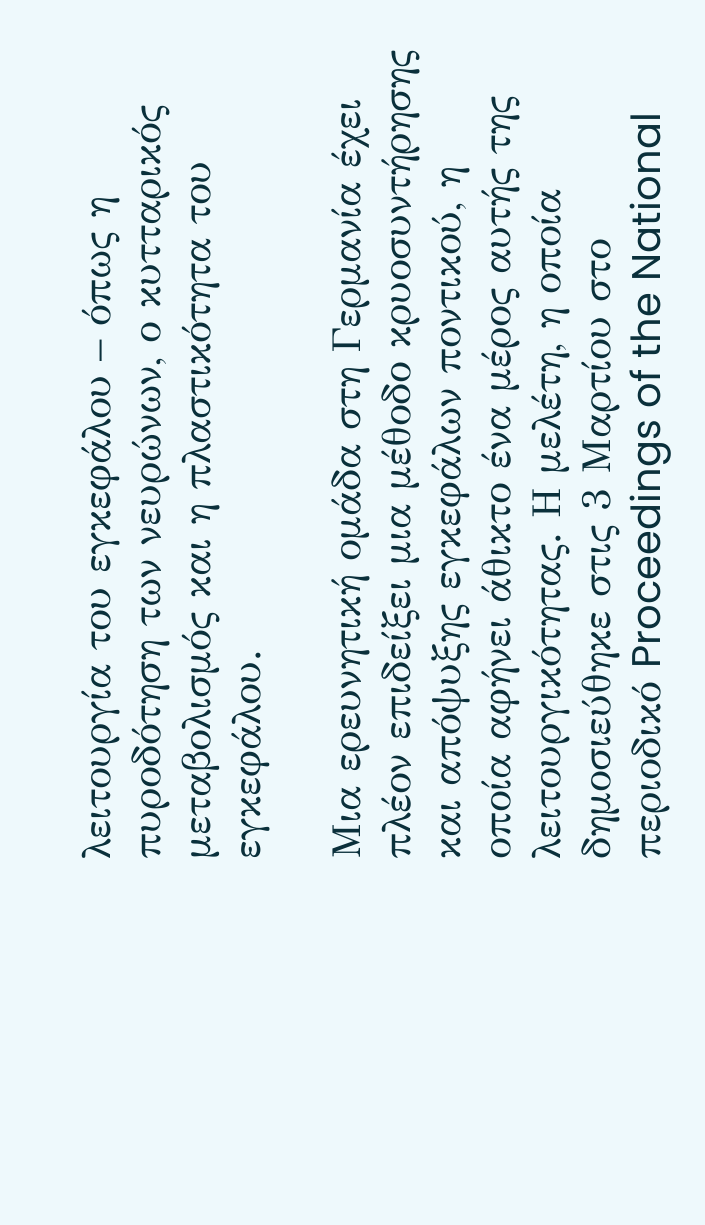λειτουργία του εγκεφάλου – όπως η πυροδότηση των νευρώνων, ο κυτταρικός μεταβολισμός και η πλαστικότητα του εγκεφάλου.

Μια ερευνητική ομάδα στη Γερμανία έχει πλέον επιδείξει μια μέθοδο κρυοσυντήρησης και απόψυξης εγκεφάλων ποντικού, η οποία αφήνει άθικτο ένα μέρος αυτής της λειτουργικότητας. Η μελέτη, η οποία δημοσιεύθηκε στις 3 Μαρτίου στο περιοδικό Proceedings of the National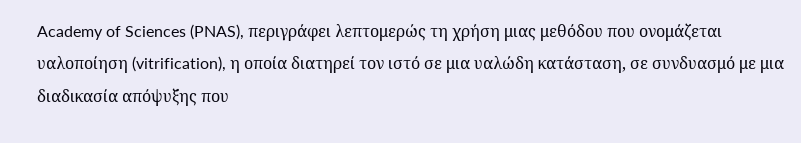Academy of Sciences (PNAS), περιγράφει λεπτομερώς τη χρήση μιας μεθόδου που ονομάζεται υαλοποίηση (vitrification), η οποία διατηρεί τον ιστό σε μια υαλώδη κατάσταση, σε συνδυασμό με μια διαδικασία απόψυξης που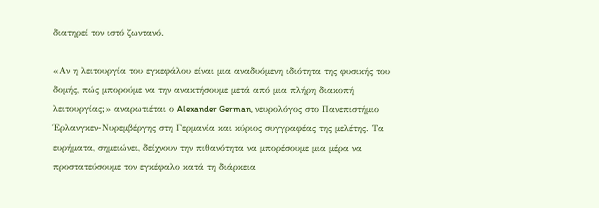διατηρεί τον ιστό ζωντανό.

«Αν η λειτουργία του εγκεφάλου είναι μια αναδυόμενη ιδιότητα της φυσικής του δομής, πώς μπορούμε να την ανακτήσουμε μετά από μια πλήρη διακοπή λειτουργίας;» αναρωτιέται ο Alexander German, νευρολόγος στο Πανεπιστήμιο Έρλανγκεν-Νυρεμβέργης στη Γερμανία και κύριος συγγραφέας της μελέτης. Τα ευρήματα, σημειώνει, δείχνουν την πιθανότητα να μπορέσουμε μια μέρα να προστατεύσουμε τον εγκέφαλο κατά τη διάρκεια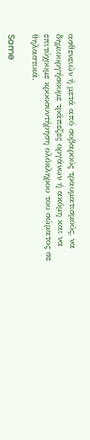ασθενειών ή μετά από σοβαρούς τραυματισμούς, να δημιουργήσουμε τράπεζες οργάνων ή ακόμη και να επιτύχουμε κρυοσυντήρηση ολόκληρου του σώματος σε θηλαστικά.

Some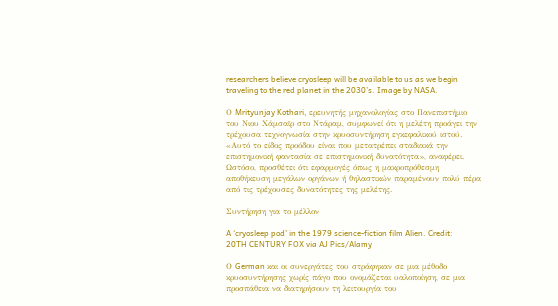researchers believe cryosleep will be available to us as we begin traveling to the red planet in the 2030’s. Image by NASA.

Ο Mrityunjay Kothari, ερευνητής μηχανολογίας στο Πανεπιστήμιο του Νιου Χάμσαϊρ στο Ντάραμ, συμφωνεί ότι η μελέτη προάγει την τρέχουσα τεχνογνωσία στην κρυοσυντήρηση εγκεφαλικού ιστού. «Αυτό το είδος προόδου είναι που μετατρέπει σταδιακά την επιστημονική φαντασία σε επιστημονική δυνατότητα», αναφέρει. Ωστόσο, προσθέτει ότι εφαρμογές όπως η μακροπρόθεσμη αποθήκευση μεγάλων οργάνων ή θηλαστικών παραμένουν πολύ πέρα από τις τρέχουσες δυνατότητες της μελέτης.

Συντήρηση για το μέλλον

A ‘cryosleep pod’ in the 1979 science-fiction film Alien. Credit: 20TH CENTURY FOX via AJ Pics/Alamy

Ο German και οι συνεργάτες του στράφηκαν σε μια μέθοδο κρυοσυντήρησης χωρίς πάγο που ονομάζεται υαλοποίηση, σε μια προσπάθεια να διατηρήσουν τη λειτουργία του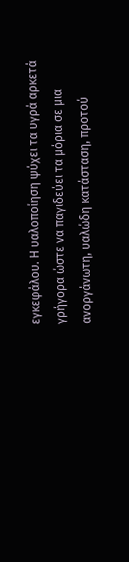εγκεφάλου. Η υαλοποίηση ψύχει τα υγρά αρκετά γρήγορα ώστε να παγιδεύει τα μόρια σε μια ανοργάνωτη, υαλώδη κατάσταση, προτού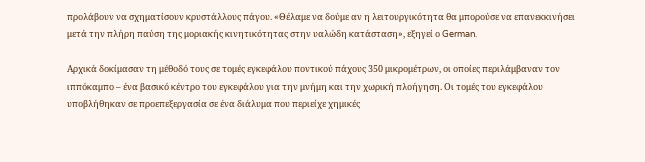προλάβουν να σχηματίσουν κρυστάλλους πάγου. «Θέλαμε να δούμε αν η λειτουργικότητα θα μπορούσε να επανεκκινήσει μετά την πλήρη παύση της μοριακής κινητικότητας στην υαλώδη κατάσταση», εξηγεί ο German.

Αρχικά δοκίμασαν τη μέθοδό τους σε τομές εγκεφάλου ποντικού πάχους 350 μικρομέτρων, οι οποίες περιλάμβαναν τον ιππόκαμπο – ένα βασικό κέντρο του εγκεφάλου για την μνήμη και την χωρική πλοήγηση. Οι τομές του εγκεφάλου υποβλήθηκαν σε προεπεξεργασία σε ένα διάλυμα που περιείχε χημικές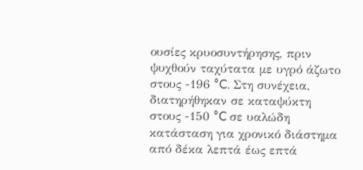ουσίες κρυοσυντήρησης, πριν ψυχθούν ταχύτατα με υγρό άζωτο στους -196 °C. Στη συνέχεια, διατηρήθηκαν σε καταψύκτη στους -150 °C σε υαλώδη κατάσταση για χρονικό διάστημα από δέκα λεπτά έως επτά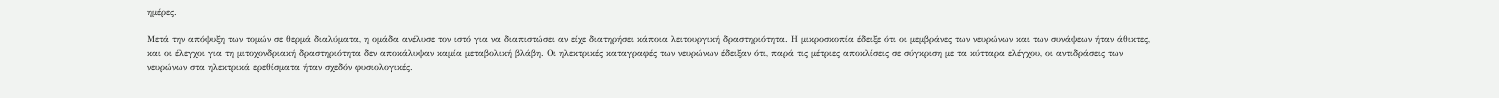ημέρες.

Μετά την απόψυξη των τομών σε θερμά διαλύματα, η ομάδα ανέλυσε τον ιστό για να διαπιστώσει αν είχε διατηρήσει κάποια λειτουργική δραστηριότητα. Η μικροσκοπία έδειξε ότι οι μεμβράνες των νευρώνων και των συνάψεων ήταν άθικτες, και οι έλεγχοι για τη μιτοχονδριακή δραστηριότητα δεν αποκάλυψαν καμία μεταβολική βλάβη. Οι ηλεκτρικές καταγραφές των νευρώνων έδειξαν ότι, παρά τις μέτριες αποκλίσεις σε σύγκριση με τα κύτταρα ελέγχου, οι αντιδράσεις των νευρώνων στα ηλεκτρικά ερεθίσματα ήταν σχεδόν φυσιολογικές.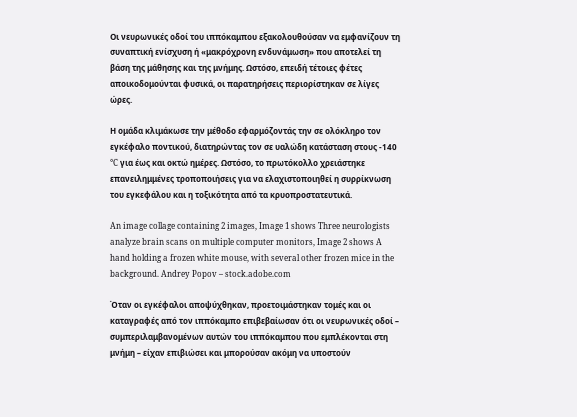Οι νευρωνικές οδοί του ιππόκαμπου εξακολουθούσαν να εμφανίζουν τη συναπτική ενίσχυση ή «μακρόχρονη ενδυνάμωση» που αποτελεί τη βάση της μάθησης και της μνήμης. Ωστόσο, επειδή τέτοιες φέτες αποικοδομούνται φυσικά, οι παρατηρήσεις περιορίστηκαν σε λίγες ώρες.

Η ομάδα κλιμάκωσε την μέθοδο εφαρμόζοντάς την σε ολόκληρο τον εγκέφαλο ποντικού, διατηρώντας τον σε υαλώδη κατάσταση στους -140 °C για έως και οκτώ ημέρες. Ωστόσο, το πρωτόκολλο χρειάστηκε επανειλημμένες τροποποιήσεις για να ελαχιστοποιηθεί η συρρίκνωση του εγκεφάλου και η τοξικότητα από τα κρυοπροστατευτικά.

An image collage containing 2 images, Image 1 shows Three neurologists analyze brain scans on multiple computer monitors, Image 2 shows A hand holding a frozen white mouse, with several other frozen mice in the background. Andrey Popov – stock.adobe.com

Όταν οι εγκέφαλοι αποψύχθηκαν, προετοιμάστηκαν τομές και οι καταγραφές από τον ιππόκαμπο επιβεβαίωσαν ότι οι νευρωνικές οδοί – συμπεριλαμβανομένων αυτών του ιππόκαμπου που εμπλέκονται στη μνήμη – είχαν επιβιώσει και μπορούσαν ακόμη να υποστούν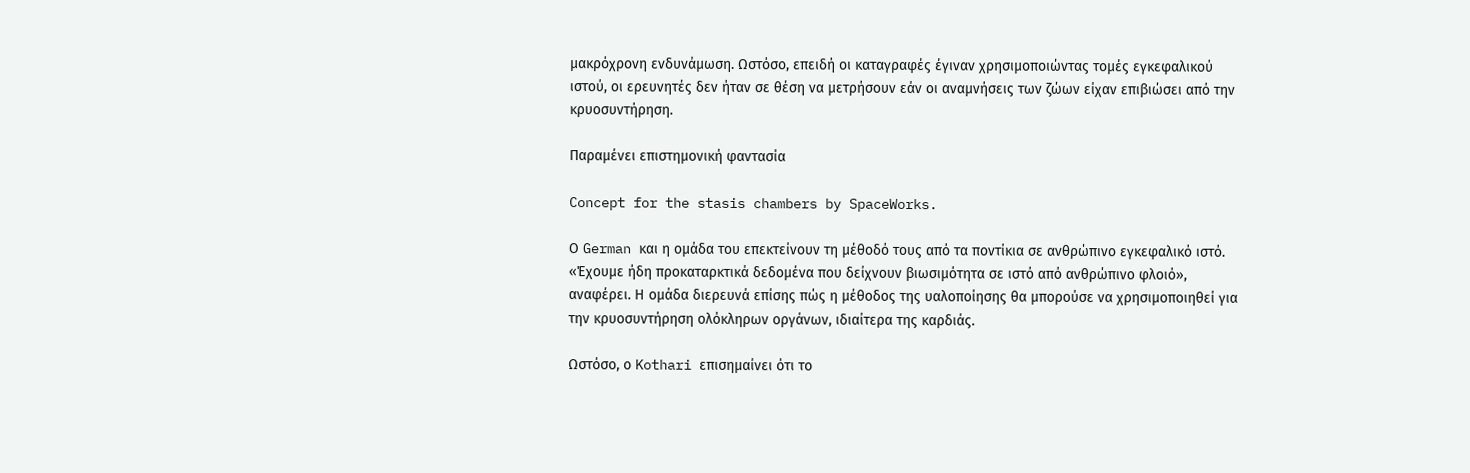μακρόχρονη ενδυνάμωση. Ωστόσο, επειδή οι καταγραφές έγιναν χρησιμοποιώντας τομές εγκεφαλικού ιστού, οι ερευνητές δεν ήταν σε θέση να μετρήσουν εάν οι αναμνήσεις των ζώων είχαν επιβιώσει από την κρυοσυντήρηση.

Παραμένει επιστημονική φαντασία

Concept for the stasis chambers by SpaceWorks.

Ο German και η ομάδα του επεκτείνουν τη μέθοδό τους από τα ποντίκια σε ανθρώπινο εγκεφαλικό ιστό. «Έχουμε ήδη προκαταρκτικά δεδομένα που δείχνουν βιωσιμότητα σε ιστό από ανθρώπινο φλοιό», αναφέρει. Η ομάδα διερευνά επίσης πώς η μέθοδος της υαλοποίησης θα μπορούσε να χρησιμοποιηθεί για την κρυοσυντήρηση ολόκληρων οργάνων, ιδιαίτερα της καρδιάς.

Ωστόσο, ο Kothari επισημαίνει ότι το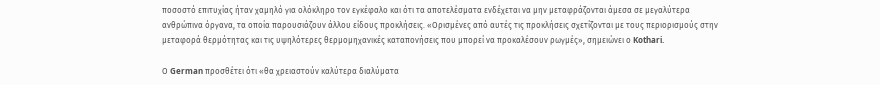ποσοστό επιτυχίας ήταν χαμηλό για ολόκληρο τον εγκέφαλο και ότι τα αποτελέσματα ενδέχεται να μην μεταφράζονται άμεσα σε μεγαλύτερα ανθρώπινα όργανα, τα οποία παρουσιάζουν άλλου είδους προκλήσεις. «Ορισμένες από αυτές τις προκλήσεις σχετίζονται με τους περιορισμούς στην μεταφορά θερμότητας και τις υψηλότερες θερμομηχανικές καταπονήσεις που μπορεί να προκαλέσουν ρωγμές», σημειώνει ο Kothari.

Ο German προσθέτει ότι «θα χρειαστούν καλύτερα διαλύματα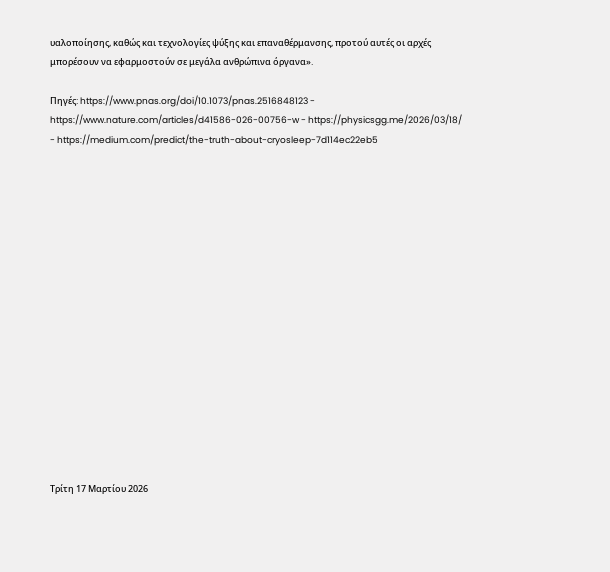υαλοποίησης, καθώς και τεχνολογίες ψύξης και επαναθέρμανσης, προτού αυτές οι αρχές μπορέσουν να εφαρμοστούν σε μεγάλα ανθρώπινα όργανα».

Πηγές: https://www.pnas.org/doi/10.1073/pnas.2516848123 - https://www.nature.com/articles/d41586-026-00756-w - https://physicsgg.me/2026/03/18/ - https://medium.com/predict/the-truth-about-cryosleep-7d114ec22eb5

















Τρίτη 17 Μαρτίου 2026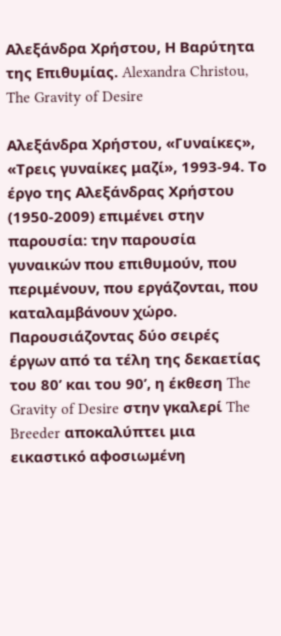Αλεξάνδρα Χρήστου, Η Βαρύτητα της Επιθυμίας. Alexandra Christou, The Gravity of Desire

Αλεξάνδρα Χρήστου, «Γυναίκες», «Τρεις γυναίκες μαζί», 1993-94. Το έργο της Αλεξάνδρας Χρήστου (1950-2009) επιμένει στην παρουσία: την παρουσία γυναικών που επιθυμούν, που περιμένουν, που εργάζονται, που καταλαμβάνουν χώρο. Παρουσιάζοντας δύο σειρές έργων από τα τέλη της δεκαετίας του 80’ και του 90’, η έκθεση The Gravity of Desire στην γκαλερί The Breeder αποκαλύπτει μια εικαστικό αφοσιωμένη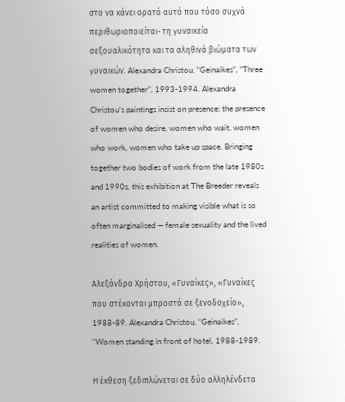στο να κάνει ορατό αυτό που τόσο συχνά περιθωριοποιείται- τη γυναικεία σεξουαλικότητα και τα αληθινά βιώματα των γυναικών. Alexandra Christou, “Geinaikes”, “Three women together”, 1993-1994. Alexandra Christou’s paintings insist on presence: the presence of women who desire, women who wait, women who work, women who take up space. Bringing together two bodies of work from the late 1980s and 1990s, this exhibition at The Breeder reveals an artist committed to making visible what is so often marginalised — female sexuality and the lived realities of women.

Αλεξάνδρα Χρήστου, «Γυναίκες», «Γυναίκες που στέκονται μπροστά σε ξενοδοχείο», 1988-89. Alexandra Christou, “Geinaikes”, “Women standing in front of hotel, 1988-1989.

Η έκθεση ξεδιπλώνεται σε δύο αλληλένδετα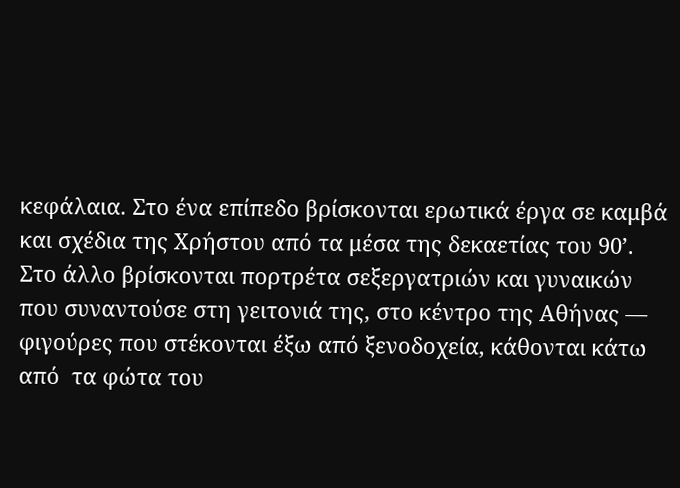κεφάλαια. Στο ένα επίπεδο βρίσκονται ερωτικά έργα σε καμβά και σχέδια της Χρήστου από τα μέσα της δεκαετίας του 90’. Στο άλλο βρίσκονται πορτρέτα σεξεργατριών και γυναικών που συναντούσε στη γειτονιά της, στο κέντρο της Αθήνας — φιγούρες που στέκονται έξω από ξενοδοχεία, κάθονται κάτω από  τα φώτα του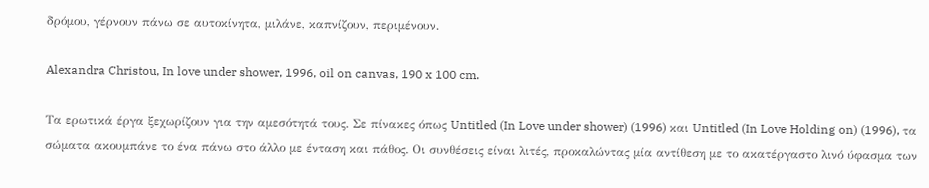δρόμου, γέρνουν πάνω σε αυτοκίνητα, μιλάνε, καπνίζουν, περιμένουν.

Alexandra Christou, In love under shower, 1996, oil on canvas, 190 x 100 cm.

Τα ερωτικά έργα ξεχωρίζουν για την αμεσότητά τους. Σε πίνακες όπως Untitled (In Love under shower) (1996) και Untitled (In Love Holding on) (1996), τα σώματα ακουμπάνε το ένα πάνω στο άλλο με ένταση και πάθος. Οι συνθέσεις είναι λιτές, προκαλώντας μία αντίθεση με το ακατέργαστο λινό ύφασμα των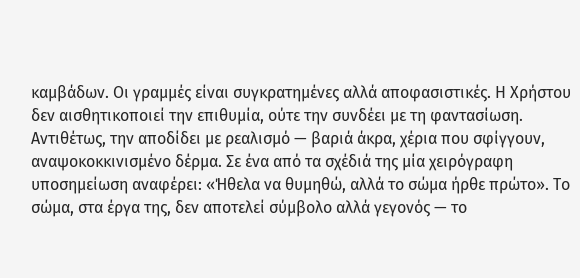καμβάδων. Οι γραμμές είναι συγκρατημένες αλλά αποφασιστικές. Η Χρήστου δεν αισθητικοποιεί την επιθυμία, ούτε την συνδέει με τη φαντασίωση. Αντιθέτως, την αποδίδει με ρεαλισμό — βαριά άκρα, χέρια που σφίγγουν, αναψοκοκκινισμένο δέρμα. Σε ένα από τα σχέδιά της μία χειρόγραφη υποσημείωση αναφέρει: «Ήθελα να θυμηθώ, αλλά το σώμα ήρθε πρώτο». Το σώμα, στα έργα της, δεν αποτελεί σύμβολο αλλά γεγονός — το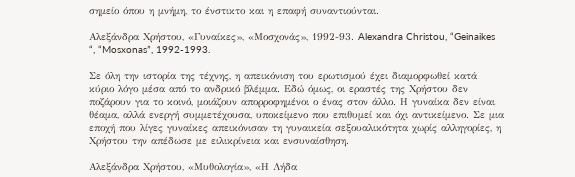σημείο όπου η μνήμη, το ένστικτο και η επαφή συναντιούνται.

Αλεξάνδρα Χρήστου, «Γυναίκες», «Μοσχονάς», 1992-93. Alexandra Christou, “Geinaikes “, “Mosxonas”, 1992-1993.

Σε όλη την ιστορία της τέχνης, η απεικόνιση του ερωτισμού έχει διαμορφωθεί κατά κύριο λόγο μέσα από το ανδρικό βλέμμα. Εδώ όμως, οι εραστές της Χρήστου δεν ποζάρουν για το κοινό, μοιάζουν απορροφημένοι ο ένας στον άλλο. Η γυναίκα δεν είναι θέαμα, αλλά ενεργή συμμετέχουσα, υποκείμενο που επιθυμεί και όχι αντικείμενο. Σε μια εποχή που λίγες γυναίκες απεικόνισαν τη γυναικεία σεξουαλικότητα χωρίς αλληγορίες, η Χρήστου την απέδωσε με ειλικρίνεια και ενσυναίσθηση.

Αλεξάνδρα Χρήστου, «Μυθολογία», «Η Λήδα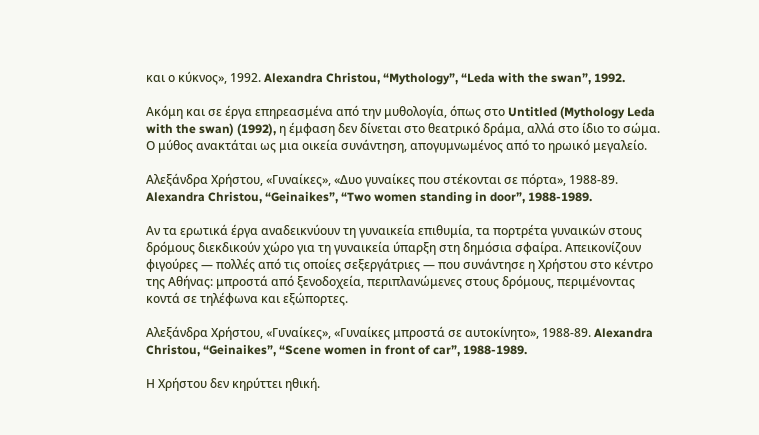και ο κύκνος», 1992. Alexandra Christou, “Mythology”, “Leda with the swan”, 1992.

Ακόμη και σε έργα επηρεασμένα από την μυθολογία, όπως στο Untitled (Mythology Leda with the swan) (1992), η έμφαση δεν δίνεται στο θεατρικό δράμα, αλλά στο ίδιο το σώμα. Ο μύθος ανακτάται ως μια οικεία συνάντηση, απογυμνωμένος από το ηρωικό μεγαλείο.

Αλεξάνδρα Χρήστου, «Γυναίκες», «Δυο γυναίκες που στέκονται σε πόρτα», 1988-89. Alexandra Christou, “Geinaikes”, “Two women standing in door”, 1988-1989.

Αν τα ερωτικά έργα αναδεικνύουν τη γυναικεία επιθυμία, τα πορτρέτα γυναικών στους δρόμους διεκδικούν χώρο για τη γυναικεία ύπαρξη στη δημόσια σφαίρα. Απεικονίζουν φιγούρες — πολλές από τις οποίες σεξεργάτριες — που συνάντησε η Χρήστου στο κέντρο της Αθήνας: μπροστά από ξενοδοχεία, περιπλανώμενες στους δρόμους, περιμένοντας κοντά σε τηλέφωνα και εξώπορτες.

Αλεξάνδρα Χρήστου, «Γυναίκες», «Γυναίκες μπροστά σε αυτοκίνητο», 1988-89. Alexandra Christou, “Geinaikes”, “Scene women in front of car”, 1988-1989.

Η Χρήστου δεν κηρύττει ηθική.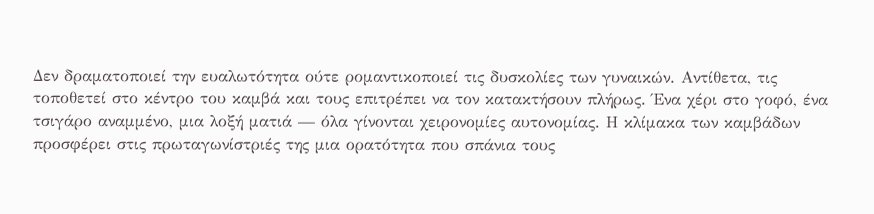Δεν δραματοποιεί την ευαλωτότητα ούτε ρομαντικοποιεί τις δυσκολίες των γυναικών. Αντίθετα, τις τοποθετεί στο κέντρο του καμβά και τους επιτρέπει να τον κατακτήσουν πλήρως. Ένα χέρι στο γοφό, ένα τσιγάρο αναμμένο, μια λοξή ματιά — όλα γίνονται χειρονομίες αυτονομίας. Η κλίμακα των καμβάδων προσφέρει στις πρωταγωνίστριές της μια ορατότητα που σπάνια τους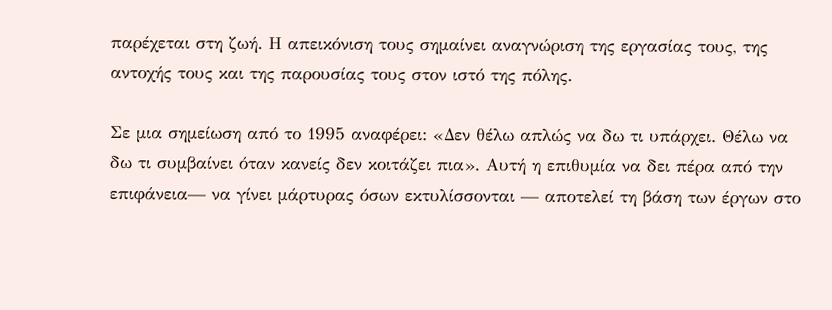παρέχεται στη ζωή. Η απεικόνιση τους σημαίνει αναγνώριση της εργασίας τους, της αντοχής τους και της παρουσίας τους στον ιστό της πόλης.

Σε μια σημείωση από το 1995 αναφέρει: «Δεν θέλω απλώς να δω τι υπάρχει. Θέλω να δω τι συμβαίνει όταν κανείς δεν κοιτάζει πια». Αυτή η επιθυμία να δει πέρα από την επιφάνεια— να γίνει μάρτυρας όσων εκτυλίσσονται — αποτελεί τη βάση των έργων στο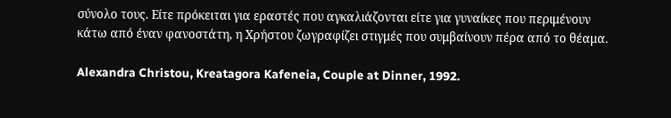σύνολο τους. Είτε πρόκειται για εραστές που αγκαλιάζονται είτε για γυναίκες που περιμένουν κάτω από έναν φανοστάτη, η Χρήστου ζωγραφίζει στιγμές που συμβαίνουν πέρα από το θέαμα.

Alexandra Christou, Kreatagora Kafeneia, Couple at Dinner, 1992.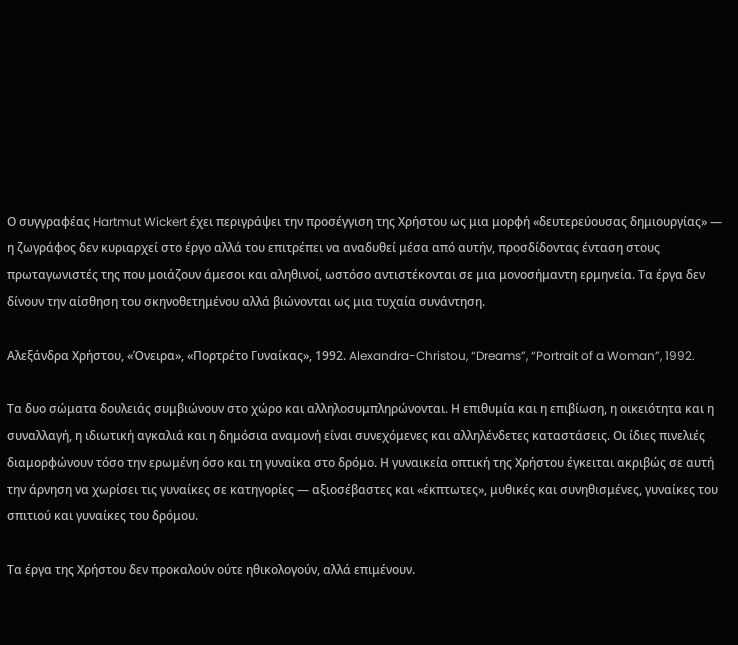Ο συγγραφέας Hartmut Wickert έχει περιγράψει την προσέγγιση της Χρήστου ως μια μορφή «δευτερεύουσας δημιουργίας» — η ζωγράφος δεν κυριαρχεί στο έργο αλλά του επιτρέπει να αναδυθεί μέσα από αυτήν, προσδίδοντας ένταση στους πρωταγωνιστές της που μοιάζουν άμεσοι και αληθινοί, ωστόσο αντιστέκονται σε μια μονοσήμαντη ερμηνεία. Τα έργα δεν δίνουν την αίσθηση του σκηνοθετημένου αλλά βιώνονται ως μια τυχαία συνάντηση.

Αλεξάνδρα Χρήστου, «Όνειρα», «Πορτρέτο Γυναίκας», 1992. Alexandra-Christou, “Dreams”, “Portrait of a Woman”, 1992.

Τα δυο σώματα δουλειάς συμβιώνουν στο χώρο και αλληλοσυμπληρώνονται. Η επιθυμία και η επιβίωση, η οικειότητα και η συναλλαγή, η ιδιωτική αγκαλιά και η δημόσια αναμονή είναι συνεχόμενες και αλληλένδετες καταστάσεις. Οι ίδιες πινελιές διαμορφώνουν τόσο την ερωμένη όσο και τη γυναίκα στο δρόμο. Η γυναικεία οπτική της Χρήστου έγκειται ακριβώς σε αυτή την άρνηση να χωρίσει τις γυναίκες σε κατηγορίες — αξιοσέβαστες και «έκπτωτες», μυθικές και συνηθισμένες, γυναίκες του σπιτιού και γυναίκες του δρόμου.

Τα έργα της Χρήστου δεν προκαλούν ούτε ηθικολογούν, αλλά επιμένουν.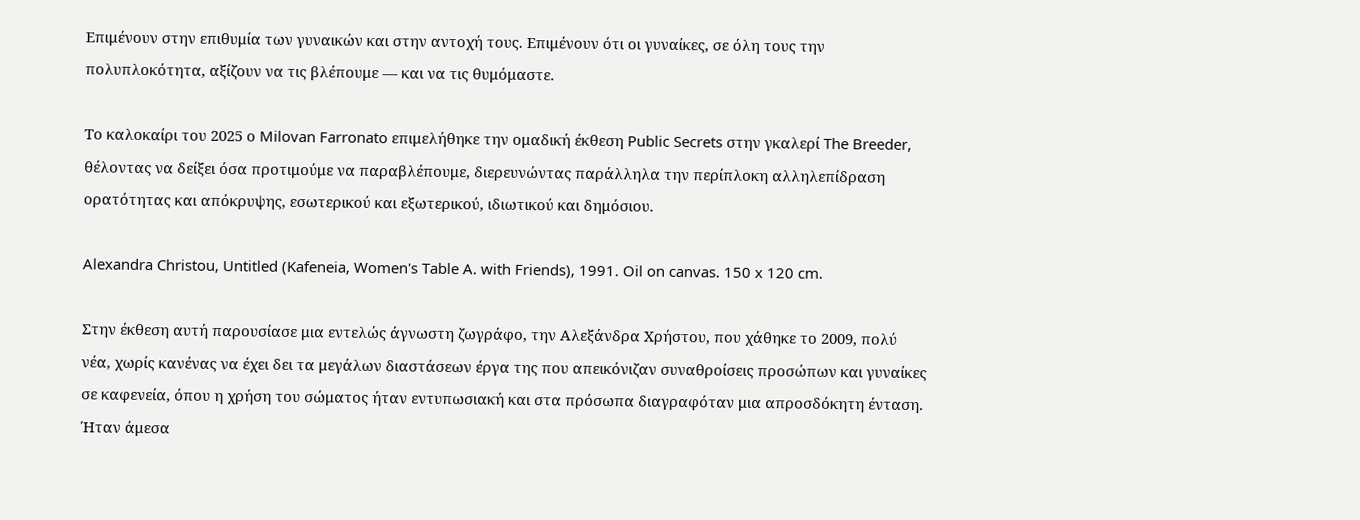Επιμένουν στην επιθυμία των γυναικών και στην αντοχή τους. Επιμένουν ότι οι γυναίκες, σε όλη τους την πολυπλοκότητα, αξίζουν να τις βλέπουμε — και να τις θυμόμαστε.

Το καλοκαίρι του 2025 ο Milovan Farronato επιμελήθηκε την ομαδική έκθεση Public Secrets στην γκαλερί The Breeder, θέλοντας να δείξει όσα προτιμούμε να παραβλέπουμε, διερευνώντας παράλληλα την περίπλοκη αλληλεπίδραση ορατότητας και απόκρυψης, εσωτερικού και εξωτερικού, ιδιωτικού και δημόσιου.

Alexandra Christou, Untitled (Kafeneia, Women's Table A. with Friends), 1991. Oil on canvas. 150 x 120 cm.

Στην έκθεση αυτή παρουσίασε μια εντελώς άγνωστη ζωγράφο, την Αλεξάνδρα Χρήστου, που χάθηκε το 2009, πολύ νέα, χωρίς κανένας να έχει δει τα μεγάλων διαστάσεων έργα της που απεικόνιζαν συναθροίσεις προσώπων και γυναίκες σε καφενεία, όπου η χρήση του σώματος ήταν εντυπωσιακή και στα πρόσωπα διαγραφόταν μια απροσδόκητη ένταση. Ήταν άμεσα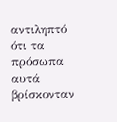αντιληπτό ότι τα πρόσωπα αυτά βρίσκονταν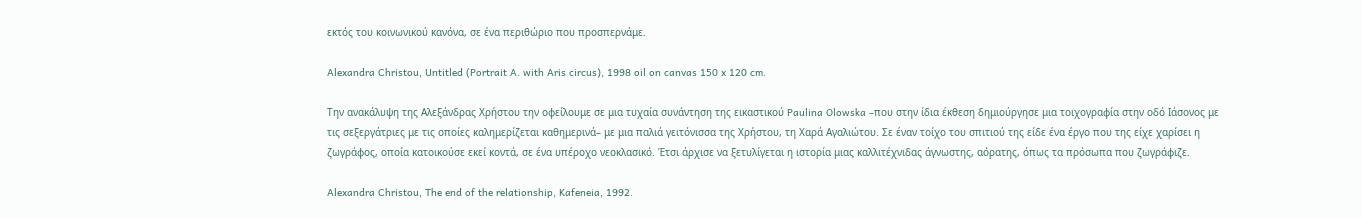εκτός του κοινωνικού κανόνα, σε ένα περιθώριο που προσπερνάμε.

Alexandra Christou, Untitled (Portrait A. with Aris circus), 1998 oil on canvas 150 x 120 cm.

Την ανακάλυψη της Αλεξάνδρας Χρήστου την οφείλουμε σε μια τυχαία συνάντηση της εικαστικού Paulina Olowska –που στην ίδια έκθεση δημιούργησε μια τοιχογραφία στην οδό Ιάσονος με τις σεξεργάτριες με τις οποίες καλημερίζεται καθημερινά– με μια παλιά γειτόνισσα της Χρήστου, τη Χαρά Αγαλιώτου. Σε έναν τοίχο του σπιτιού της είδε ένα έργο που της είχε χαρίσει η ζωγράφος, οποία κατοικούσε εκεί κοντά, σε ένα υπέροχο νεοκλασικό. Έτσι άρχισε να ξετυλίγεται η ιστορία μιας καλλιτέχνιδας άγνωστης, αόρατης, όπως τα πρόσωπα που ζωγράφιζε.

Alexandra Christou, The end of the relationship, Kafeneia, 1992.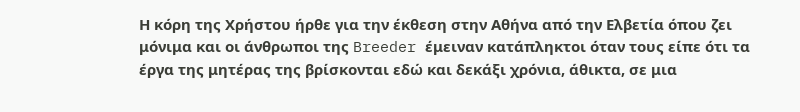Η κόρη της Χρήστου ήρθε για την έκθεση στην Αθήνα από την Ελβετία όπου ζει μόνιμα και οι άνθρωποι της Breeder έμειναν κατάπληκτοι όταν τους είπε ότι τα έργα της μητέρας της βρίσκονται εδώ και δεκάξι χρόνια, άθικτα, σε μια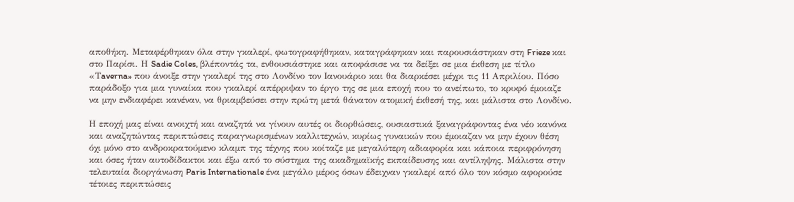αποθήκη. Μεταφέρθηκαν όλα στην γκαλερί, φωτογραφήθηκαν, καταγράφηκαν και παρουσιάστηκαν στη Frieze και στο Παρίσι. Η Sadie Coles, βλέποντάς τα, ενθουσιάστηκε και αποφάσισε να τα δείξει σε μια έκθεση με τίτλο «Τaverna» που άνοιξε στην γκαλερί της στο Λονδίνο τον Ιανουάριο και θα διαρκέσει μέχρι τις 11 Απριλίου. Πόσο παράδοξο για μια γυναίκα που γκαλερί απέρριψαν το έργο της σε μια εποχή που το ανείπωτο, το κρυφό έμοιαζε να μην ενδιαφέρει κανέναν, να θριαμβεύσει στην πρώτη μετά θάνατον ατομική έκθεσή της, και μάλιστα στο Λονδίνο.

Η εποχή μας είναι ανοιχτή και αναζητά να γίνουν αυτές οι διορθώσεις, ουσιαστικά ξαναγράφοντας ένα νέο κανόνα και αναζητώντας περιπτώσεις παραγνωρισμένων καλλιτεχνών, κυρίως γυναικών που έμοιαζαν να μην έχουν θέση όχι μόνο στο ανδροκρατούμενο κλαμπ της τέχνης που κοίταζε με μεγαλύτερη αδιαφορία και κάποια περιφρόνηση και όσες ήταν αυτοδίδακτοι και έξω από το σύστημα της ακαδημαϊκής εκπαίδευσης και αντίληψης. Μάλιστα στην τελευταία διοργάνωση Paris Internationale ένα μεγάλο μέρος όσων έδειχναν γκαλερί από όλο τον κόσμο αφορούσε τέτοιες περιπτώσεις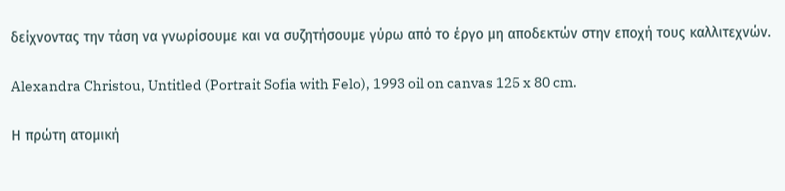δείχνοντας την τάση να γνωρίσουμε και να συζητήσουμε γύρω από το έργο μη αποδεκτών στην εποχή τους καλλιτεχνών.

Alexandra Christou, Untitled (Portrait Sofia with Felo), 1993 oil on canvas 125 x 80 cm.

Η πρώτη ατομική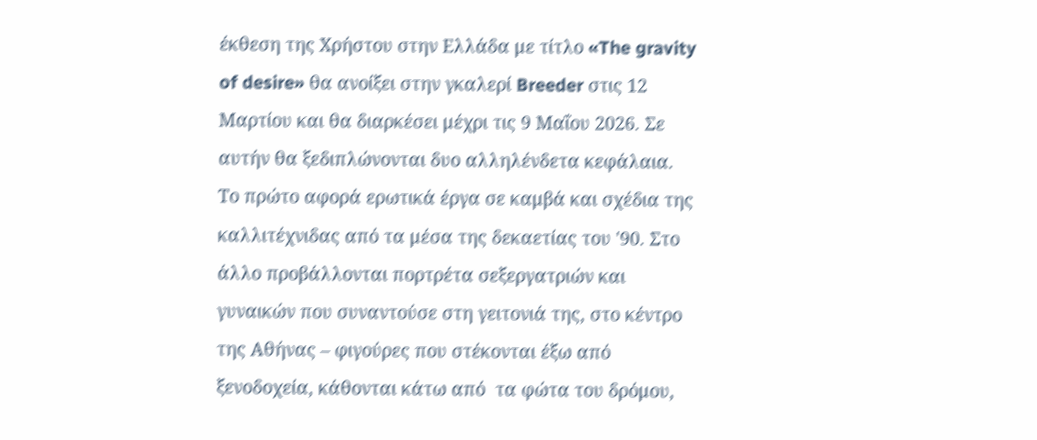έκθεση της Χρήστου στην Ελλάδα με τίτλο «The gravity of desire» θα ανοίξει στην γκαλερί Breeder στις 12 Μαρτίου και θα διαρκέσει μέχρι τις 9 Μαΐου 2026. Σε αυτήν θα ξεδιπλώνονται δυο αλληλένδετα κεφάλαια. Το πρώτο αφορά ερωτικά έργα σε καμβά και σχέδια της καλλιτέχνιδας από τα μέσα της δεκαετίας του '90. Στο άλλο προβάλλονται πορτρέτα σεξεργατριών και γυναικών που συναντούσε στη γειτονιά της, στο κέντρο της Αθήνας – φιγούρες που στέκονται έξω από ξενοδοχεία, κάθονται κάτω από  τα φώτα του δρόμου,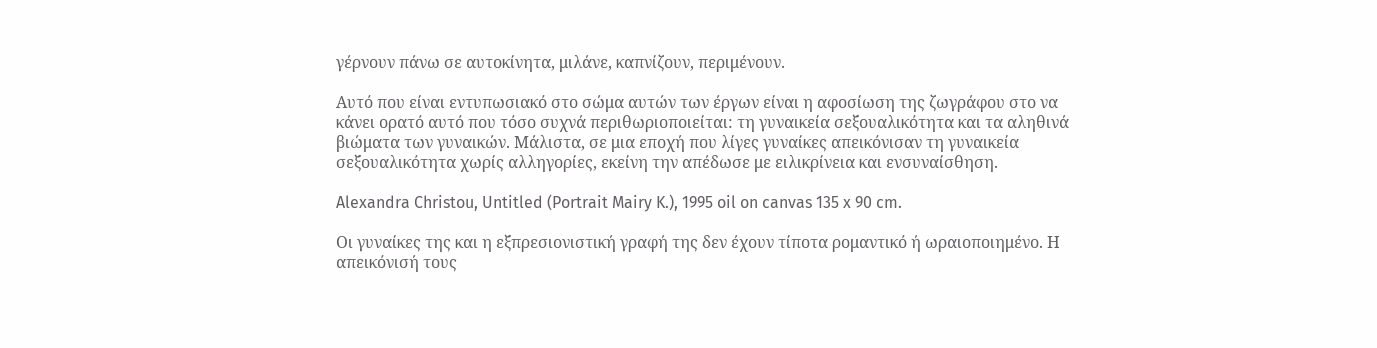γέρνουν πάνω σε αυτοκίνητα, μιλάνε, καπνίζουν, περιμένουν.

Αυτό που είναι εντυπωσιακό στο σώμα αυτών των έργων είναι η αφοσίωση της ζωγράφου στο να κάνει ορατό αυτό που τόσο συχνά περιθωριοποιείται: τη γυναικεία σεξουαλικότητα και τα αληθινά βιώματα των γυναικών. Μάλιστα, σε μια εποχή που λίγες γυναίκες απεικόνισαν τη γυναικεία σεξουαλικότητα χωρίς αλληγορίες, εκείνη την απέδωσε με ειλικρίνεια και ενσυναίσθηση.

Alexandra Christou, Untitled (Portrait Mairy K.), 1995 oil on canvas 135 x 90 cm.

Οι γυναίκες της και η εξπρεσιονιστική γραφή της δεν έχουν τίποτα ρομαντικό ή ωραιοποιημένο. Η απεικόνισή τους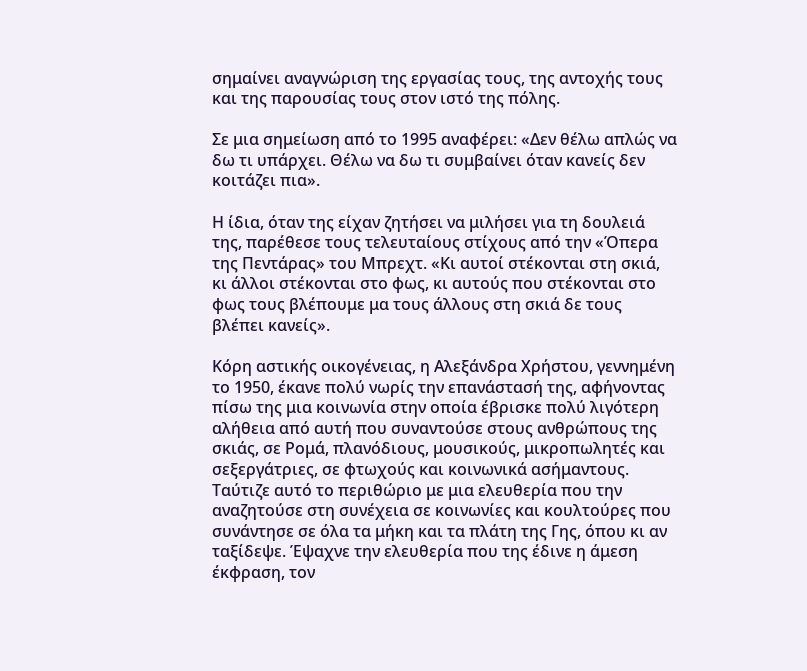σημαίνει αναγνώριση της εργασίας τους, της αντοχής τους και της παρουσίας τους στον ιστό της πόλης.

Σε μια σημείωση από το 1995 αναφέρει: «Δεν θέλω απλώς να δω τι υπάρχει. Θέλω να δω τι συμβαίνει όταν κανείς δεν κοιτάζει πια».

Η ίδια, όταν της είχαν ζητήσει να μιλήσει για τη δουλειά της, παρέθεσε τους τελευταίους στίχους από την «Όπερα της Πεντάρας» του Μπρεχτ. «Κι αυτοί στέκονται στη σκιά, κι άλλοι στέκονται στο φως, κι αυτούς που στέκονται στο φως τους βλέπουμε μα τους άλλους στη σκιά δε τους βλέπει κανείς».

Κόρη αστικής οικογένειας, η Αλεξάνδρα Χρήστου, γεννημένη το 1950, έκανε πολύ νωρίς την επανάστασή της, αφήνοντας πίσω της μια κοινωνία στην οποία έβρισκε πολύ λιγότερη αλήθεια από αυτή που συναντούσε στους ανθρώπους της σκιάς, σε Ρομά, πλανόδιους, μουσικούς, μικροπωλητές και σεξεργάτριες, σε φτωχούς και κοινωνικά ασήμαντους. Ταύτιζε αυτό το περιθώριο με μια ελευθερία που την αναζητούσε στη συνέχεια σε κοινωνίες και κουλτούρες που συνάντησε σε όλα τα μήκη και τα πλάτη της Γης, όπου κι αν ταξίδεψε. Έψαχνε την ελευθερία που της έδινε η άμεση έκφραση, τον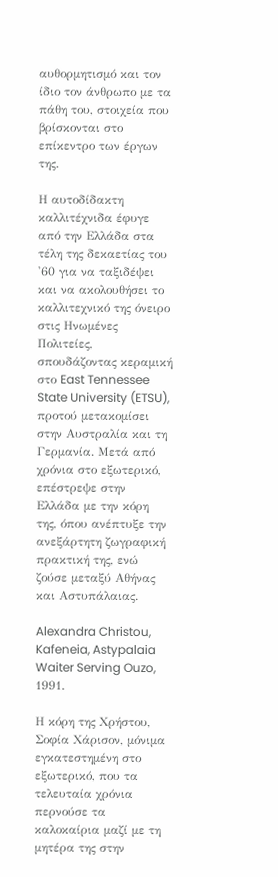αυθορμητισμό και τον ίδιο τον άνθρωπο με τα πάθη του, στοιχεία που βρίσκονται στο επίκεντρο των έργων της.

Η αυτοδίδακτη καλλιτέχνιδα έφυγε από την Ελλάδα στα τέλη της δεκαετίας του '60 για να ταξιδέψει και να ακολουθήσει το καλλιτεχνικό της όνειρο στις Ηνωμένες Πολιτείες, σπουδάζοντας κεραμική στο East Tennessee State University (ETSU), προτού μετακομίσει στην Αυστραλία και τη Γερμανία. Μετά από χρόνια στο εξωτερικό, επέστρεψε στην Ελλάδα με την κόρη της, όπου ανέπτυξε την ανεξάρτητη ζωγραφική πρακτική της, ενώ ζούσε μεταξύ Αθήνας και Αστυπάλαιας.

Alexandra Christou, Kafeneia, Astypalaia Waiter Serving Ouzo, 1991.

Η κόρη της Χρήστου, Σοφία Χάρισον, μόνιμα εγκατεστημένη στο εξωτερικό, που τα τελευταία χρόνια περνούσε τα καλοκαίρια μαζί με τη μητέρα της στην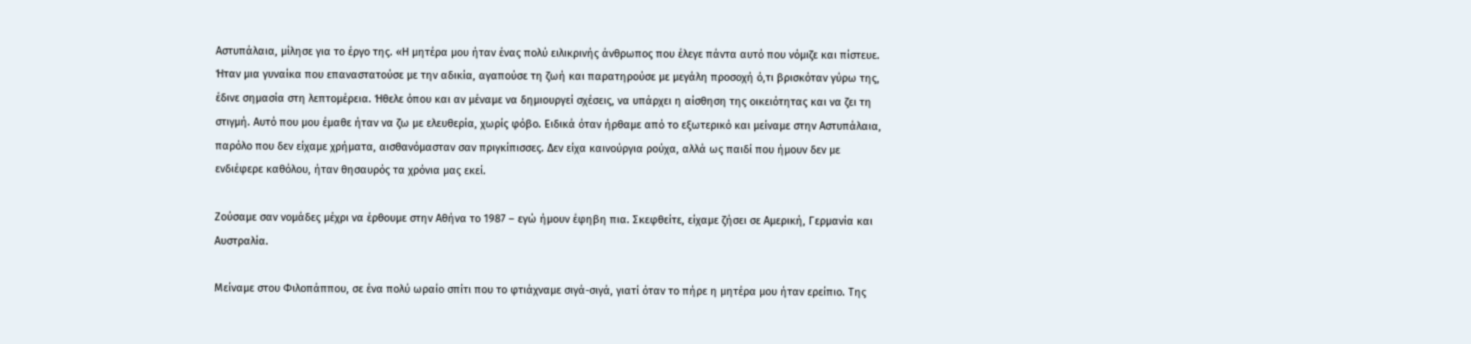Αστυπάλαια, μίλησε για το έργο της. «Η μητέρα μου ήταν ένας πολύ ειλικρινής άνθρωπος που έλεγε πάντα αυτό που νόμιζε και πίστευε. Ήταν μια γυναίκα που επαναστατούσε με την αδικία, αγαπούσε τη ζωή και παρατηρούσε με μεγάλη προσοχή ό,τι βρισκόταν γύρω της, έδινε σημασία στη λεπτομέρεια. Ήθελε όπου και αν μέναμε να δημιουργεί σχέσεις, να υπάρχει η αίσθηση της οικειότητας και να ζει τη στιγμή. Αυτό που μου έμαθε ήταν να ζω με ελευθερία, χωρίς φόβο. Ειδικά όταν ήρθαμε από το εξωτερικό και μείναμε στην Αστυπάλαια, παρόλο που δεν είχαμε χρήματα, αισθανόμασταν σαν πριγκίπισσες. Δεν είχα καινούργια ρούχα, αλλά ως παιδί που ήμουν δεν με ενδιέφερε καθόλου, ήταν θησαυρός τα χρόνια μας εκεί.

Ζούσαμε σαν νομάδες μέχρι να έρθουμε στην Αθήνα το 1987 – εγώ ήμουν έφηβη πια. Σκεφθείτε, είχαμε ζήσει σε Αμερική, Γερμανία και Αυστραλία.

Μείναμε στου Φιλοπάππου, σε ένα πολύ ωραίο σπίτι που το φτιάχναμε σιγά-σιγά, γιατί όταν το πήρε η μητέρα μου ήταν ερείπιο. Της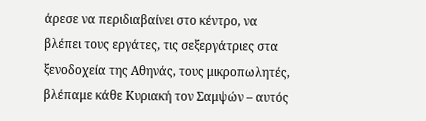άρεσε να περιδιαβαίνει στο κέντρο, να βλέπει τους εργάτες, τις σεξεργάτριες στα ξενοδοχεία της Αθηνάς, τους μικροπωλητές, βλέπαμε κάθε Κυριακή τον Σαμψών – αυτός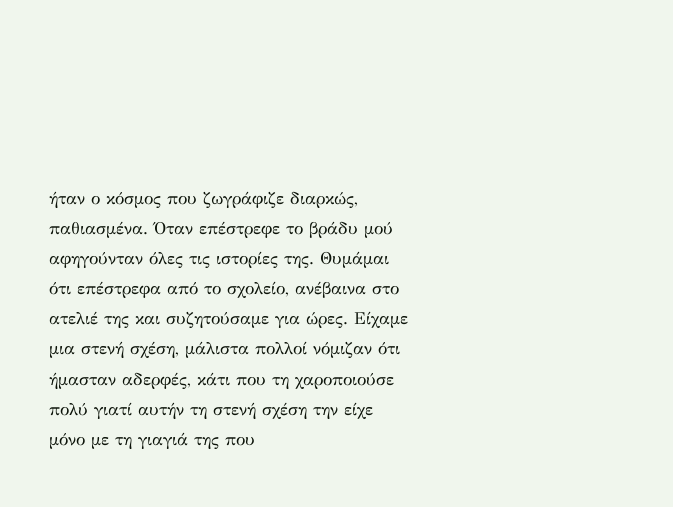ήταν ο κόσμος που ζωγράφιζε διαρκώς, παθιασμένα. Όταν επέστρεφε το βράδυ μού αφηγούνταν όλες τις ιστορίες της. Θυμάμαι ότι επέστρεφα από το σχολείο, ανέβαινα στο ατελιέ της και συζητούσαμε για ώρες. Είχαμε μια στενή σχέση, μάλιστα πολλοί νόμιζαν ότι ήμασταν αδερφές, κάτι που τη χαροποιούσε πολύ γιατί αυτήν τη στενή σχέση την είχε μόνο με τη γιαγιά της που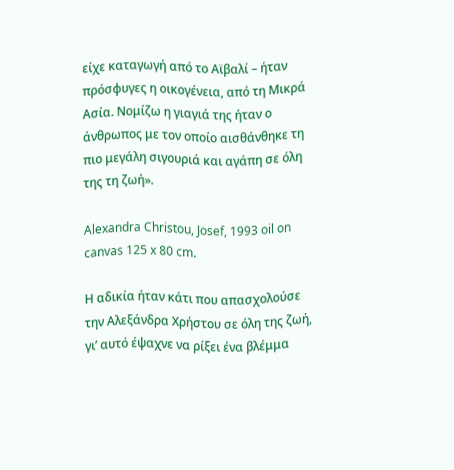είχε καταγωγή από το Αϊβαλί – ήταν πρόσφυγες η οικογένεια, από τη Μικρά Ασία. Νομίζω η γιαγιά της ήταν ο άνθρωπος με τον οποίο αισθάνθηκε τη πιο μεγάλη σιγουριά και αγάπη σε όλη της τη ζωή».

Alexandra Christou, Josef, 1993 oil on canvas 125 x 80 cm.

Η αδικία ήταν κάτι που απασχολούσε την Αλεξάνδρα Χρήστου σε όλη της ζωή, γι’ αυτό έψαχνε να ρίξει ένα βλέμμα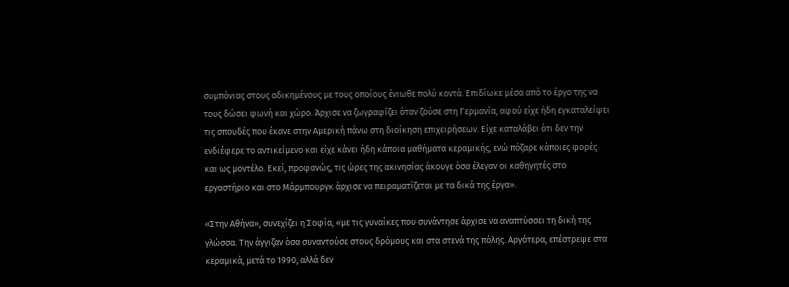συμπόνιας στους αδικημένους με τους οποίους ένιωθε πολύ κοντά. Επιδίωκε μέσα από το έργο της να τους δώσει φωνή και χώρο. Άρχισε να ζωγραφίζει όταν ζούσε στη Γερμανία, αφού είχε ήδη εγκαταλείψει τις σπουδές που έκανε στην Αμερική πάνω στη διοίκηση επιχειρήσεων. Είχε καταλάβει ότι δεν την ενδιέφερε το αντικείμενο και είχε κάνει ήδη κάποια μαθήματα κεραμικής, ενώ πόζαρε κάποιες φορές και ως μοντέλο. Εκεί, προφανώς, τις ώρες της ακινησίας άκουγε όσα έλεγαν οι καθηγητές στο εργαστήριο και στο Μάρμπουργκ άρχισε να πειραματίζεται με τα δικά της έργα».

«Στην Αθήνα», συνεχίζει η Σοφία, «με τις γυναίκες που συνάντησε άρχισε να αναπτύσσει τη δική της γλώσσα. Την άγγιζαν όσα συναντούσε στους δρόμους και στα στενά της πόλης. Αργότερα, επέστρεψε στα κεραμικά, μετά το 1990, αλλά δεν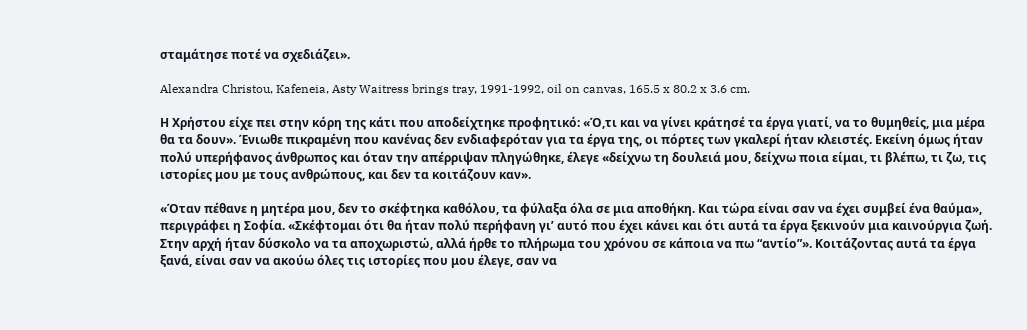σταμάτησε ποτέ να σχεδιάζει».

Alexandra Christou, Kafeneia, Asty Waitress brings tray, 1991-1992, oil on canvas, 165.5 x 80.2 x 3.6 cm.

Η Χρήστου είχε πει στην κόρη της κάτι που αποδείχτηκε προφητικό: «Ό,τι και να γίνει κράτησέ τα έργα γιατί, να το θυμηθείς, μια μέρα θα τα δουν». Ένιωθε πικραμένη που κανένας δεν ενδιαφερόταν για τα έργα της, οι πόρτες των γκαλερί ήταν κλειστές. Εκείνη όμως ήταν πολύ υπερήφανος άνθρωπος και όταν την απέρριψαν πληγώθηκε, έλεγε «δείχνω τη δουλειά μου, δείχνω ποια είμαι, τι βλέπω, τι ζω, τις ιστορίες μου με τους ανθρώπους, και δεν τα κοιτάζουν καν».

«Όταν πέθανε η μητέρα μου, δεν το σκέφτηκα καθόλου, τα φύλαξα όλα σε μια αποθήκη. Και τώρα είναι σαν να έχει συμβεί ένα θαύμα», περιγράφει η Σοφία. «Σκέφτομαι ότι θα ήταν πολύ περήφανη γι’ αυτό που έχει κάνει και ότι αυτά τα έργα ξεκινούν μια καινούργια ζωή. Στην αρχή ήταν δύσκολο να τα αποχωριστώ, αλλά ήρθε το πλήρωμα του χρόνου σε κάποια να πω “αντίο”». Κοιτάζοντας αυτά τα έργα ξανά, είναι σαν να ακούω όλες τις ιστορίες που μου έλεγε, σαν να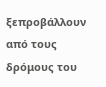ξεπροβάλλουν από τους δρόμους του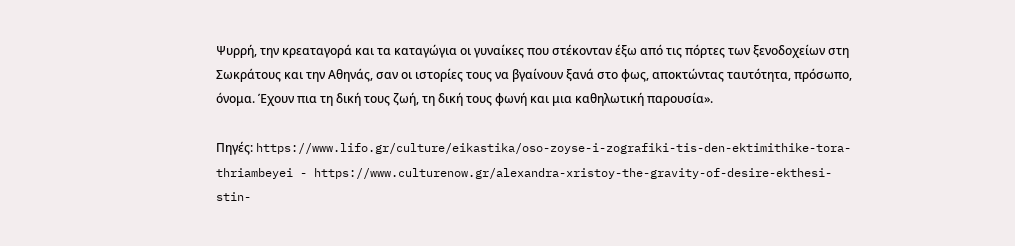Ψυρρή, την κρεαταγορά και τα καταγώγια οι γυναίκες που στέκονταν έξω από τις πόρτες των ξενοδοχείων στη Σωκράτους και την Αθηνάς, σαν οι ιστορίες τους να βγαίνουν ξανά στο φως, αποκτώντας ταυτότητα, πρόσωπο, όνομα. Έχουν πια τη δική τους ζωή, τη δική τους φωνή και μια καθηλωτική παρουσία».

Πηγές: https://www.lifo.gr/culture/eikastika/oso-zoyse-i-zografiki-tis-den-ektimithike-tora-thriambeyei - https://www.culturenow.gr/alexandra-xristoy-the-gravity-of-desire-ekthesi-stin-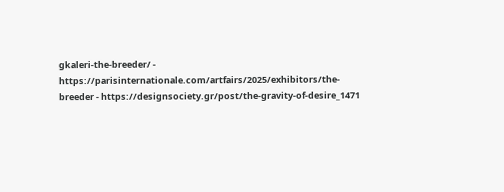gkaleri-the-breeder/ - https://parisinternationale.com/artfairs/2025/exhibitors/the-breeder - https://designsociety.gr/post/the-gravity-of-desire_1471